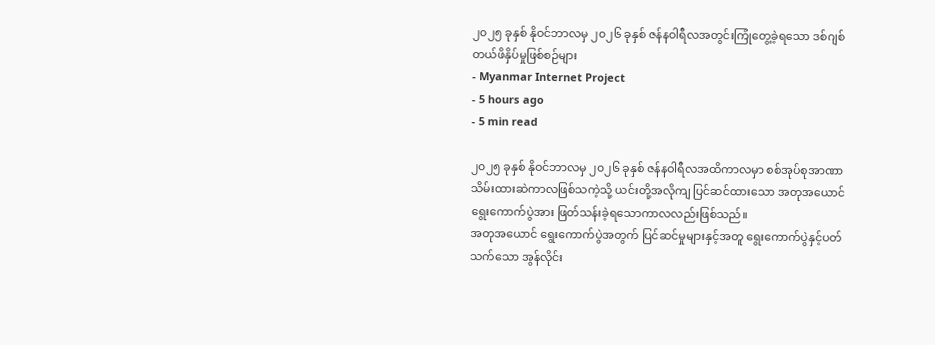၂၀၂၅ ခုနှစ် နိုဝင်ဘာလမှ ၂၀၂၆ ခုနှစ် ဇန်နဝါရီလအတွင်းကြုံတွေ့ခဲ့ရသော ဒစ်ဂျစ်တယ်ဖိနှိပ်မှုဖြစ်စဉ်များ
- Myanmar Internet Project
- 5 hours ago
- 5 min read

၂၀၂၅ ခုနှစ် နိုဝင်ဘာလမှ ၂၀၂၆ ခုနှစ် ဇန်နဝါရီလအထိကာလမှာ စစ်အုပ်စုအာဏာသိမ်းထားဆဲကာလဖြစ်သကဲ့သို့ ယင်းတို့အလိုကျ ပြင်ဆင်ထားသော အတုအယောင် ရွေးကောက်ပွဲအား ဖြတ်သန်းခဲ့ရသောကာလလည်းဖြစ်သည်။
အတုအယောင် ရွေးကောက်ပွဲအတွက် ပြင်ဆင်မှုများနှင့်အတူ ရွေးကောက်ပွဲနှင့်ပတ်သက်သော အွန်လိုင်း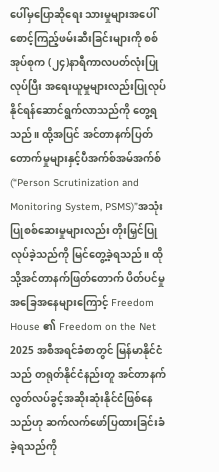ပေါ်မှပြောဆိုရေး သားမှုများအပေါ် စောင့်ကြည့်ဖမ်းဆီးခြင်းများကို စစ်အုပ်စုက (၂၄)နာရီကာလပတ်လုံးပြုလုပ်ပြီး အရေးယူမှုများလည်းပြုလုပ်နိုင်ရန်ဆောင်ရွက်လာသည်ကို တွေ့ရသည်။ ထို့အပြင် အင်တာနက်ပြတ်တောက်မှုများနှင့်ပီအက်စ်အမ်အက်စ်(“Person Scrutinization and Monitoring System, PSMS)”အသုံးပြုစစ်ဆေးမှုများလည်း တိုးမြှင်ပြုလုပ်ခဲ့သည်ကို မြင်တွေ့ခဲ့ရသည်။ ထိုသို့အင်တာနက်ဖြတ်တောက် ပိတ်ပင်မှုအခြေအနေများကြောင့် Freedom House ၏ Freedom on the Net 2025 အစီအရင်ခံစာတွင် မြန်မာနိုင်ငံသည် တရုတ်နိုင်ငံနည်းတူ အင်တာနက်လွတ်လပ်ခွင့်အဆိုးဆုံးနိုင်ငံဖြစ်နေသည်ဟု ဆက်လက်ဖော်ပြထားခြင်းခံခဲ့ရသည်ကို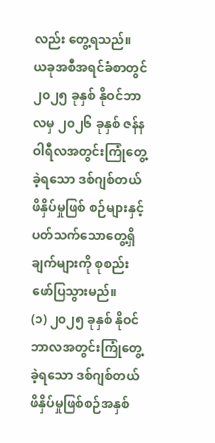လည်း တွေ့ရသည်။
ယခုအစီအရင်ခံစာတွင် ၂၀၂၅ ခုနှစ် နိုဝင်ဘာလမှ ၂၀၂၆ ခုနှစ် ဇန်နဝါရီလအတွင်းကြုံတွေ့ခဲ့ရသော ဒစ်ဂျစ်တယ်ဖိနှိပ်မှုဖြစ် စဉ်များနှင့်ပတ်သက်သောတွေ့ရှိချက်များကို စုစည်းဖော်ပြသွားမည်။
(၁) ၂၀၂၅ ခုနှစ် နိုဝင်ဘာလအတွင်းကြုံတွေ့ခဲ့ရသော ဒစ်ဂျစ်တယ်ဖိနှိပ်မှုဖြစ်စဉ်အနှစ်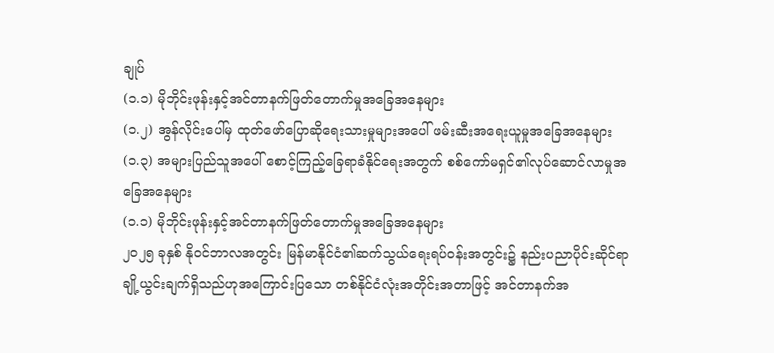ချုပ်
(၁.၁) မိုဘိုင်းဖုန်းနှင့်အင်တာနက်ဖြတ်တောက်မှုအခြေအနေများ
(၁.၂) အွန်လိုင်းပေါ်မှ ထုတ်ဖော်ပြောဆိုရေးသားမှုများအပေါ် ဖမ်းဆီးအရေးယူမှုအခြေအနေများ
(၁.၃) အများပြည်သူအပေါ် စောင့်ကြည့်ခြေရာခံနိုင်ရေးအတွက် စစ်ကော်မရှင်၏လုပ်ဆောင်လာမှုအခြေအနေများ
(၁.၁) မိုဘိုင်းဖုန်းနှင့်အင်တာနက်ဖြတ်တောက်မှုအခြေအနေများ
၂၀၂၅ ခုနှစ် နိုဝင်ဘာလအတွင်း မြန်မာနိုင်ငံ၏ဆက်သွယ်ရေးရပ်ဝန်းအတွင်း၌ နည်းပညာပိုင်းဆိုင်ရာ ချို့ယွင်းချက်ရှိသည်ဟုအကြောင်းပြသော တစ်နိုင်ငံလုံးအတိုင်းအတာဖြင့် အင်တာနက်အ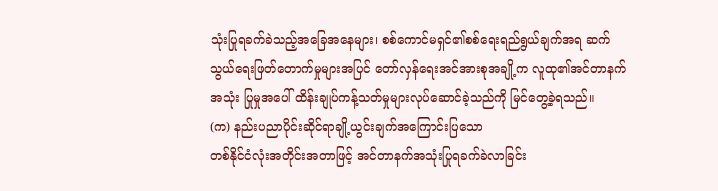သုံးပြုရခက်ခဲသည့်အခြေအနေများ၊ စစ်ကောင်မရှင်၏စစ်ရေးရည်ရွယ်ချက်အရ ဆက်သွယ်ရေးဖြတ်တောက်မှုများအပြင် တော်လှန်ရေးအင်အားစုအချို့က လူထု၏အင်တာနက်အသုံး ပြုမှုအပေါ် ထိန်းချုပ်ကန့်သတ်မှုများလုပ်ဆောင်ခဲ့သည်ကို မြင်တွေ့ခဲ့ရသည်။
(က) နည်းပညာပိုင်းဆိုင်ရာချို့ယွင်းချက်အကြောင်းပြသော
တစ်နိုင်ငံလုံးအတိုင်းအတာဖြင့် အင်တာနက်အသုံးပြုရခက်ခဲလာခြင်း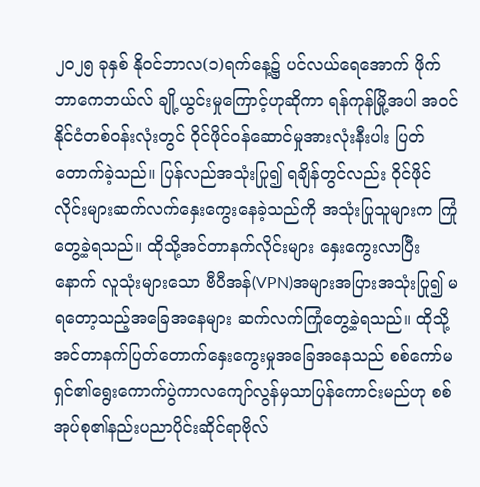၂၀၂၅ ခုနှစ် နိုဝင်ဘာလ(၁)ရက်နေ့၌ ပင်လယ်ရေအောက် ဖိုက်ဘာကေဘယ်လ် ချို့ယွင်းမှုကြောင့်ဟုဆိုကာ ရန်ကုန်မြို့အပါ အဝင် နိုင်ငံတစ်ဝန်းလုံးတွင် ဝိုင်ဖိုင်ဝန်ဆောင်မှုအားလုံးနီးပါး ပြတ်တောက်ခဲ့သည်။ ပြန်လည်အသုံးပြု၍ ရချိန်တွင်လည်း ဝိုင်ဖိုင်လိုင်းများဆက်လက်နှေးကွေးနေခဲ့သည်ကို အသုံးပြုသူများက ကြုံတွေ့ခဲ့ရသည်။ ထိုသို့အင်တာနက်လိုင်းများ နှေးကွေးလာပြီးနောက် လူသုံးများသော ဗီပီအန်(VPN)အများအပြားအသုံးပြု၍ မရတော့သည့်အခြေအနေများ ဆက်လက်ကြုံတွေ့ခဲ့ရသည်။ ထိုသို့ အင်တာနက်ပြတ်တောက်နှေးကွေးမှုအခြေအနေသည် စစ်ကော်မရှင်၏ရွေးကောက်ပွဲကာလကျော်လွန်မှသာပြန်ကောင်းမည်ဟု စစ်အုပ်စု၏နည်းပညာပိုင်းဆိုင်ရာဗိုလ်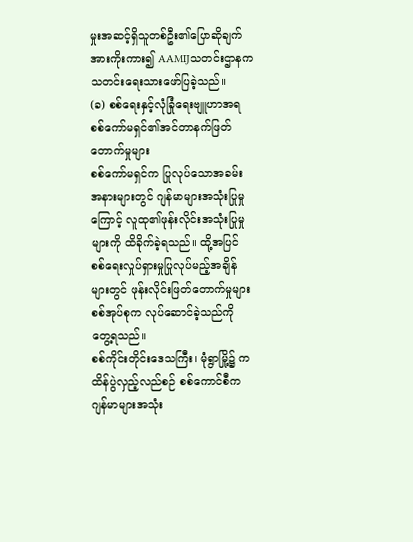မှုးအဆင့်ရှိသူတစ်ဦး၏ပြောဆိုချက်အားကိုးကား၍ AAMIJသတင်းဌာနက သတင်းရေးသားဖော်ပြခဲ့သည်။
(ခ) စစ်ရေးနှင့်လုံခြုံရေးဗျူဟာအရ စစ်ကော်မရှင်၏အင်တာနက်ဖြတ်တောက်မှုများ
စစ်ကော်မရှင်က ပြုလုပ်သောအခမ်းအနားများတွင် ဂျန်မာများအသုံးပြုမှုကြောင့် လူထု၏ဖုန်းလိုင်းအသုံးပြုမှုများကို ထိခိုက်ခဲ့ရသည်။ ထို့အပြင် စစ်ရေးလှုပ်ရှားမှုပြုလုပ်မည့်အချိန်များတွင် ဖုန်းလိုင်းဖြတ်တောက်မှုများ စစ်အုပ်စုက လုပ်ဆောင်ခဲ့သည်ကို တွေ့ရသည်။
စစ်ကိုင်းတိုင်းဒေသကြီး၊ မုံရွာမြို့၌ ကထိန်ပွဲလှည့်လည်စဉ် စစ်ကောင်စီက ဂျန်မာများအသုံး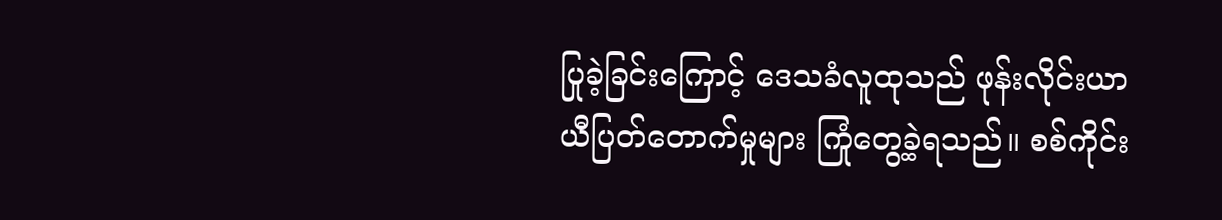ပြုခဲ့ခြင်းကြောင့် ဒေသခံလူထုသည် ဖုန်းလိုင်းယာယီပြတ်တောက်မှုများ ကြုံတွေ့ခဲ့ရသည်။ စစ်ကိုင်း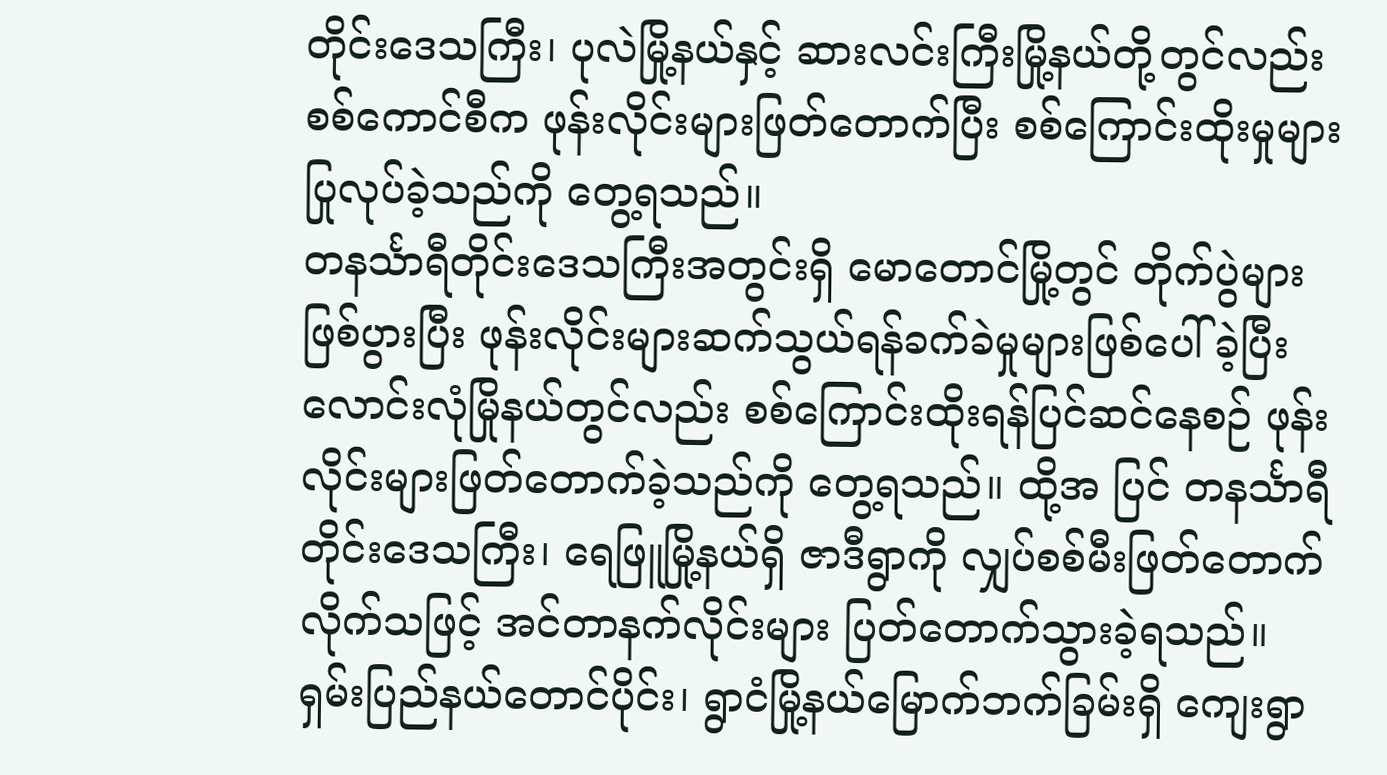တိုင်းဒေသကြီး၊ ပုလဲမြို့နယ်နှင့် ဆားလင်းကြီးမြို့နယ်တို့တွင်လည်း စစ်ကောင်စီက ဖုန်းလိုင်းများဖြတ်တောက်ပြီး စစ်ကြောင်းထိုးမှုများပြုလုပ်ခဲ့သည်ကို တွေ့ရသည်။
တနင်္သာရီတိုင်းဒေသကြီးအတွင်းရှိ မောတောင်မြို့တွင် တိုက်ပွဲများဖြစ်ပွားပြီး ဖုန်းလိုင်းများဆက်သွယ်ရန်ခက်ခဲမှုများဖြစ်ပေါ်ခဲ့ပြီး လောင်းလုံမြိုနယ်တွင်လည်း စစ်ကြောင်းထိုးရန်ပြင်ဆင်နေစဉ် ဖုန်းလိုင်းများဖြတ်တောက်ခဲ့သည်ကို တွေ့ရသည်။ ထို့အ ပြင် တနင်္သာရီတိုင်းဒေသကြီး၊ ရေဖြူမြို့နယ်ရှိ ဇာဒီရွာကို လျှပ်စစ်မီးဖြတ်တောက်လိုက်သဖြင့် အင်တာနက်လိုင်းများ ပြတ်တောက်သွားခဲ့ရသည်။
ရှမ်းပြည်နယ်တောင်ပိုင်း၊ ရွာငံမြို့နယ်မြောက်ဘက်ခြမ်းရှိ ကျေးရွာ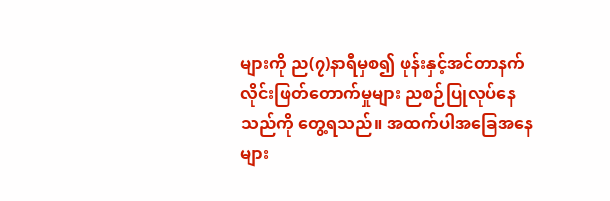များကို ည(၇)နာရီမှစ၍ ဖုန်းနှင့်အင်တာနက် လိုင်းဖြတ်တောက်မှုများ ညစဉ်ပြုလုပ်နေသည်ကို တွေ့ရသည်။ အထက်ပါအခြေအနေများ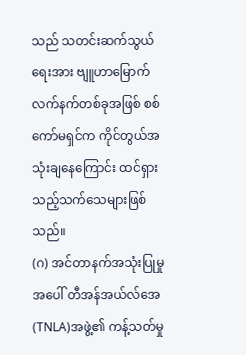သည် သတင်းဆက်သွယ်ရေးအား ဗျူဟာမြောက်လက်နက်တစ်ခုအဖြစ် စစ်ကော်မရှင်က ကိုင်တွယ်အသုံးချနေကြောင်း ထင်ရှားသည့်သက်သေများဖြစ်သည်။
(ဂ) အင်တာနက်အသုံးပြုမှုအပေါ် တီအန်အယ်လ်အေ(TNLA)အဖွဲ့၏ ကန့်သတ်မှု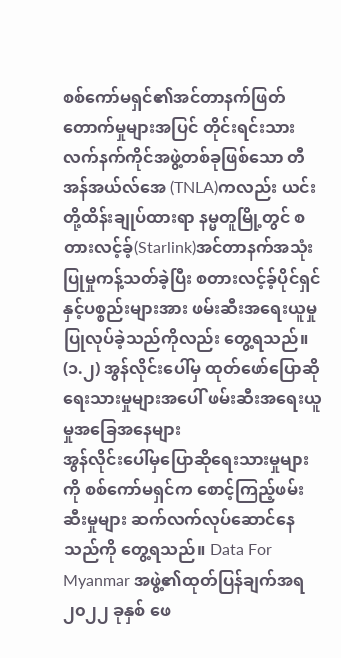စစ်ကော်မရှင်၏အင်တာနက်ဖြတ်တောက်မှုများအပြင် တိုင်းရင်းသားလက်နက်ကိုင်အဖွဲ့တစ်ခုဖြစ်သော တီအန်အယ်လ်အေ (TNLA)ကလည်း ယင်းတို့ထိန်းချုပ်ထားရာ နမ္မတူမြို့တွင် စတားလင့်ခ့်(Starlink)အင်တာနက်အသုံးပြုမှုကန့်သတ်ခဲ့ပြီး စတားလင့်ခ့်ပိုင်ရှင်နှင့်ပစ္စည်းများအား ဖမ်းဆီးအရေးယူမှု ပြုလုပ်ခဲ့သည်ကိုလည်း တွေ့ရသည်။
(၁.၂) အွန်လိုင်းပေါ်မှ ထုတ်ဖော်ပြောဆိုရေးသားမှုများအပေါ် ဖမ်းဆီးအရေးယူမှုအခြေအနေများ
အွန်လိုင်းပေါ်မှပြောဆိုရေးသားမှုများကို စစ်ကော်မရှင်က စောင့်ကြည့်ဖမ်းဆီးမှုများ ဆက်လက်လုပ်ဆောင်နေသည်ကို တွေ့ရသည်။ Data For Myanmar အဖွဲ့၏ထုတ်ပြန်ချက်အရ ၂၀၂၂ ခုနှစ် ဖေ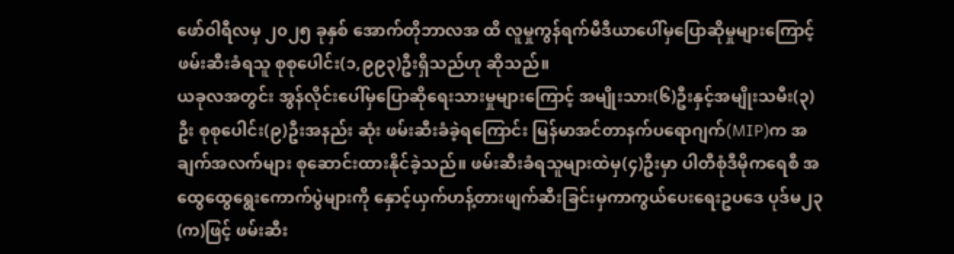ဖော်ဝါရီလမှ ၂၀၂၅ ခုနှစ် အောက်တိုဘာလအ ထိ လူမှုကွန်ရက်မီဒီယာပေါ်မှပြောဆိုမှုများကြောင့် ဖမ်းဆီးခံရသူ စုစုပေါင်း(၁,၉၉၃)ဦးရှိသည်ဟု ဆိုသည်။
ယခုလအတွင်း အွန်လိုင်းပေါ်မှပြောဆိုရေးသားမှုများကြောင့် အမျိုးသား(၆)ဦးနှင့်အမျိုးသမီး(၃)ဦး စုစုပေါင်း(၉)ဦးအနည်း ဆုံး ဖမ်းဆီးခံခဲ့ရကြောင်း မြန်မာအင်တာနက်ပရောဂျက်(MIP)က အချက်အလက်များ စုဆောင်းထားနိုင်ခဲ့သည်။ ဖမ်းဆီးခံရသူများထဲမှ(၄)ဦးမှာ ပါတီစုံဒီမိုကရေစီ အထွေထွေရွေးကောက်ပွဲများကို နှောင့်ယှက်ဟန့်တားဖျက်ဆီးခြင်းမှကာကွယ်ပေးရေးဥပဒေ ပုဒ်မ၂၃(က)ဖြင့် ဖမ်းဆီး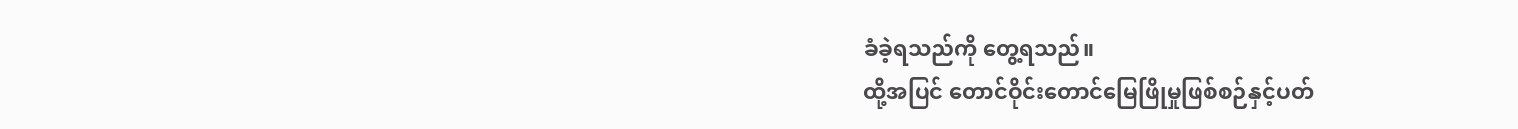ခံခဲ့ရသည်ကို တွေ့ရသည်။
ထို့အပြင် တောင်ဝိုင်းတောင်မြေဖြိုမှုဖြစ်စဉ်နှင့်ပတ်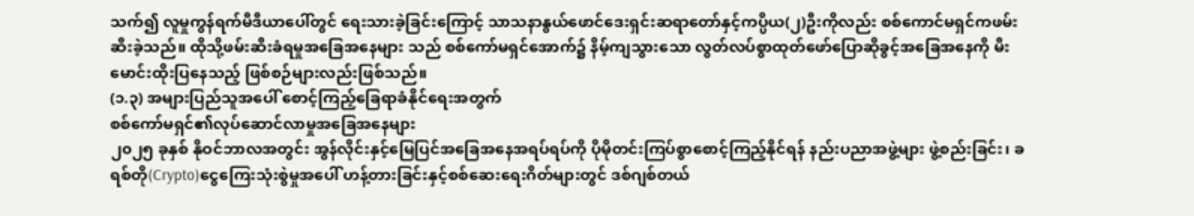သက်၍ လူမှုကွန်ရက်မီဒီယာပေါ်တွင် ရေးသားခဲ့ခြင်းကြောင့် သာသနာနွယ်ဖောင်ဒေးရှင်းဆရာတော်နှင့်ကပ္ပိယ(၂)ဦးကိုလည်း စစ်ကောင်မရှင်ကဖမ်းဆီးခဲ့သည်။ ထိုသို့ဖမ်းဆီးခံရမှုအခြေအနေများ သည် စစ်ကော်မရှင်အောက်၌ နိမ့်ကျသွားသော လွတ်လပ်စွာထုတ်ဖော်ပြောဆိုခွင့်အခြေအနေကို မီးမောင်းထိုးပြနေသည့် ဖြစ်စဉ်များလည်းဖြစ်သည်။
(၁.၃) အများပြည်သူအပေါ် စောင့်ကြည့်ခြေရာခံနိုင်ရေးအတွက်
စစ်ကော်မရှင်၏လုပ်ဆောင်လာမှုအခြေအနေများ
၂၀၂၅ ခုနှစ် နိုဝင်ဘာလအတွင်း အွန်လိုင်းနှင့်မြေပြင်အခြေအနေအရပ်ရပ်ကို ပိုမိုတင်းကြပ်စွာစောင့်ကြည့်နိုင်ရန် နည်းပညာအဖွဲ့များ ဖွဲ့စည်းခြင်း၊ ခရစ်တို(Crypto)ငွေကြေးသုံးစွဲမှုအပေါ် ဟန့်တားခြင်းနှင့်စစ်ဆေးရေးဂိတ်များတွင် ဒစ်ဂျစ်တယ်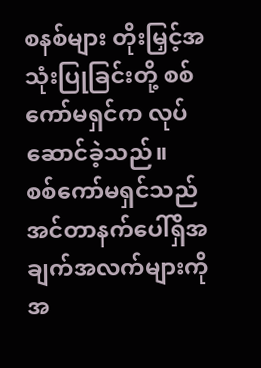စနစ်များ တိုးမြှင့်အသုံးပြုခြင်းတို့ စစ်ကော်မရှင်က လုပ်ဆောင်ခဲ့သည်။
စစ်ကော်မရှင်သည် အင်တာနက်ပေါ်ရှိအချက်အလက်များကို အ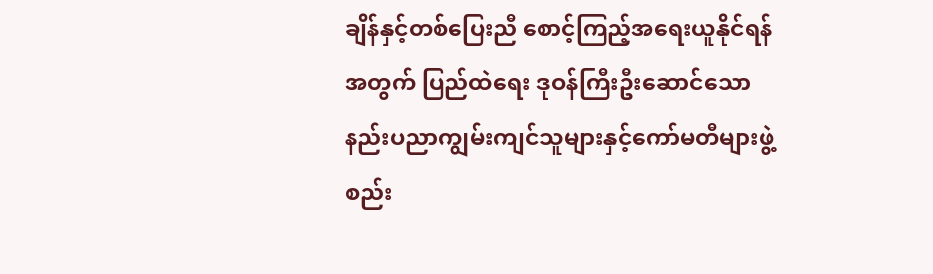ချိန်နှင့်တစ်ပြေးညီ စောင့်ကြည့်အရေးယူနိုင်ရန်အတွက် ပြည်ထဲရေး ဒုဝန်ကြီးဦးဆောင်သော နည်းပညာကျွမ်းကျင်သူများနှင့်ကော်မတီများဖွဲ့စည်း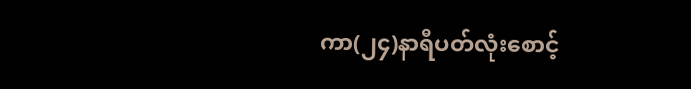ကာ(၂၄)နာရီပတ်လုံးစောင့်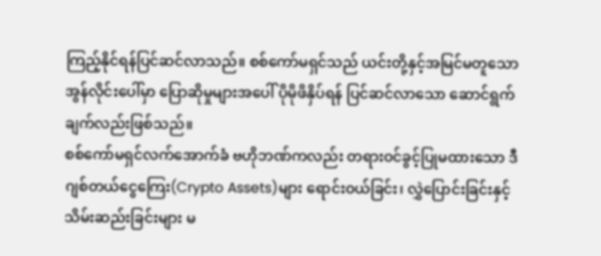ကြည့်နိုင်ရန်ပြင်ဆင်လာသည်။ စစ်ကော်မရှင်သည် ယင်းတို့နှင့်အမြင်မတူသော အွန်လိုင်းပေါ်မှာ ပြောဆိုမှုများအပေါ် ပိုမိုဖိနှိပ်ရန် ပြင်ဆင်လာသော ဆောင်ရွက်ချက်လည်းဖြစ်သည်။
စစ်ကော်မရှင်လက်အောက်ခံ ဗဟိုဘဏ်ကလည်း တရားဝင်ခွင့်ပြုမထားသော ဒီဂျစ်တယ်ငွေကြေး(Crypto Assets)များ ရောင်းဝယ်ခြင်း၊ လွှဲပြောင်းခြင်းနှင့်သိမ်းဆည်းခြင်းများ မ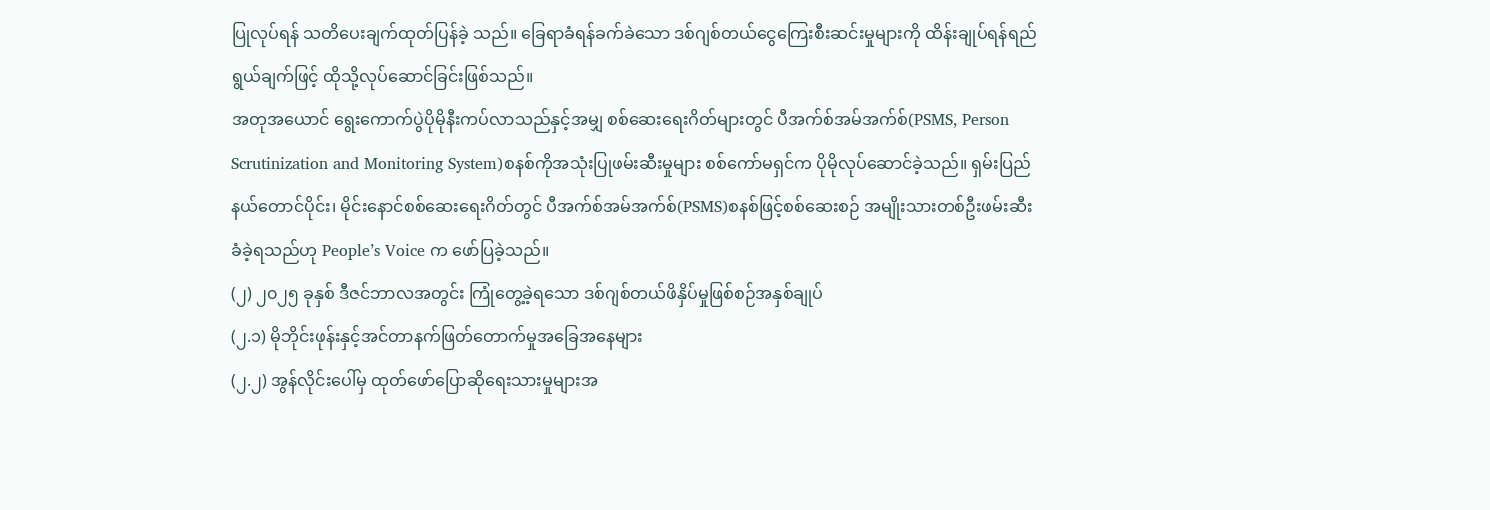ပြုလုပ်ရန် သတိပေးချက်ထုတ်ပြန်ခဲ့ သည်။ ခြေရာခံရန်ခက်ခဲသော ဒစ်ဂျစ်တယ်ငွေကြေးစီးဆင်းမှုများကို ထိန်းချုပ်ရန်ရည်ရွယ်ချက်ဖြင့် ထိုသို့လုပ်ဆောင်ခြင်းဖြစ်သည်။
အတုအယောင် ရွေးကောက်ပွဲပိုမိုနီးကပ်လာသည်နှင့်အမျှ စစ်ဆေးရေးဂိတ်များတွင် ပီအက်စ်အမ်အက်စ်(PSMS, Person Scrutinization and Monitoring System)စနစ်ကိုအသုံးပြုဖမ်းဆီးမှုများ စစ်ကော်မရှင်က ပိုမိုလုပ်ဆောင်ခဲ့သည်။ ရှမ်းပြည်နယ်တောင်ပိုင်း၊ မိုင်းနောင်စစ်ဆေးရေးဂိတ်တွင် ပီအက်စ်အမ်အက်စ်(PSMS)စနစ်ဖြင့်စစ်ဆေးစဉ် အမျိုးသားတစ်ဦးဖမ်းဆီးခံခဲ့ရသည်ဟု People’s Voice က ဖော်ပြခဲ့သည်။
(၂) ၂၀၂၅ ခုနှစ် ဒီဇင်ဘာလအတွင်း ကြုံတွေ့ခဲ့ရသော ဒစ်ဂျစ်တယ်ဖိနှိပ်မှုဖြစ်စဉ်အနှစ်ချုပ်
(၂.၁) မိုဘိုင်းဖုန်းနှင့်အင်တာနက်ဖြတ်တောက်မှုအခြေအနေများ
(၂.၂) အွန်လိုင်းပေါ်မှ ထုတ်ဖော်ပြောဆိုရေးသားမှုများအ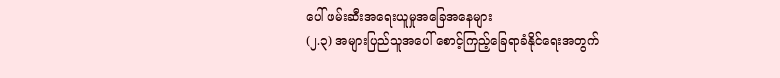ပေါ် ဖမ်းဆီးအရေးယူမှုအခြေအနေများ
(၂.၃) အများပြည်သူအပေါ် စောင့်ကြည့်ခြေရာခံနိုင်ရေးအတွက်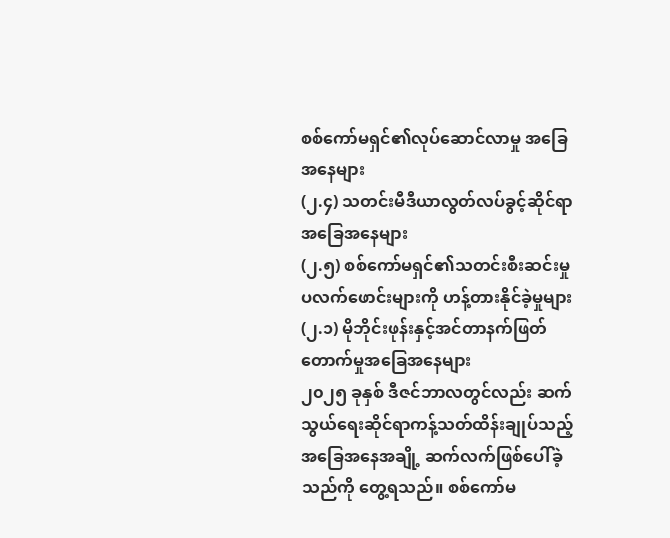စစ်ကော်မရှင်၏လုပ်ဆောင်လာမှု အခြေအနေများ
(၂.၄) သတင်းမီဒီယာလွတ်လပ်ခွင့်ဆိုင်ရာအခြေအနေများ
(၂.၅) စစ်ကော်မရှင်၏သတင်းစီးဆင်းမှုပလက်ဖောင်းများကို ဟန့်တားနိုင်ခဲ့မှုများ
(၂.၁) မိုဘိုင်းဖုန်းနှင့်အင်တာနက်ဖြတ်တောက်မှုအခြေအနေများ
၂၀၂၅ ခုနှစ် ဒီဇင်ဘာလတွင်လည်း ဆက်သွယ်ရေးဆိုင်ရာကန့်သတ်ထိန်းချုပ်သည့်အခြေအနေအချို့ ဆက်လက်ဖြစ်ပေါ်ခဲ့သည်ကို တွေ့ရသည်။ စစ်ကော်မ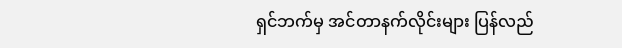ရှင်ဘက်မှ အင်တာနက်လိုင်းများ ပြန်လည်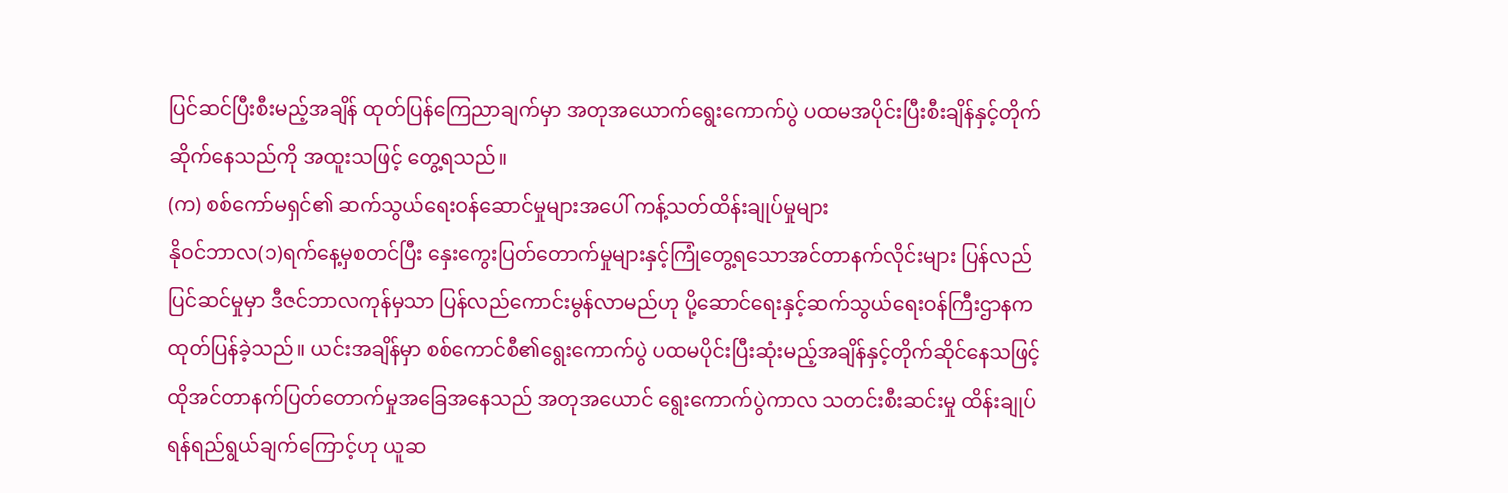ပြင်ဆင်ပြီးစီးမည့်အချိန် ထုတ်ပြန်ကြေညာချက်မှာ အတုအယောက်ရွေးကောက်ပွဲ ပထမအပိုင်းပြီးစီးချိန်နှင့်တိုက်ဆိုက်နေသည်ကို အထူးသဖြင့် တွေ့ရသည်။
(က) စစ်ကော်မရှင်၏ ဆက်သွယ်ရေးဝန်ဆောင်မှုများအပေါ် ကန့်သတ်ထိန်းချုပ်မှုများ
နိုဝင်ဘာလ(၁)ရက်နေ့မှစတင်ပြီး နှေးကွေးပြတ်တောက်မှုများနှင့်ကြုံတွေ့ရသောအင်တာနက်လိုင်းများ ပြန်လည်ပြင်ဆင်မှုမှာ ဒီဇင်ဘာလကုန်မှသာ ပြန်လည်ကောင်းမွန်လာမည်ဟု ပို့ဆောင်ရေးနှင့်ဆက်သွယ်ရေးဝန်ကြီးဌာနက ထုတ်ပြန်ခဲ့သည်။ ယင်းအချိန်မှာ စစ်ကောင်စီ၏ရွေးကောက်ပွဲ ပထမပိုင်းပြီးဆုံးမည့်အချိန်နှင့်တိုက်ဆိုင်နေသဖြင့် ထိုအင်တာနက်ပြတ်တောက်မှုအခြေအနေသည် အတုအယောင် ရွေးကောက်ပွဲကာလ သတင်းစီးဆင်းမှု ထိန်းချုပ်ရန်ရည်ရွယ်ချက်ကြောင့်ဟု ယူဆ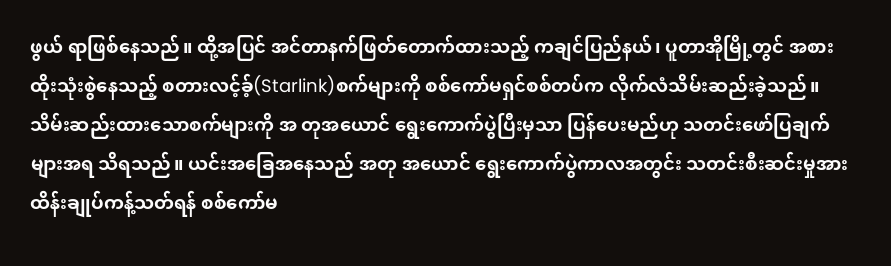ဖွယ် ရာဖြစ်နေသည်။ ထို့အပြင် အင်တာနက်ဖြတ်တောက်ထားသည့် ကချင်ပြည်နယ်၊ ပူတာအိုမြို့တွင် အစားထိုးသုံးစွဲနေသည့် စတားလင့်ခ့်(Starlink)စက်များကို စစ်ကော်မရှင်စစ်တပ်က လိုက်လံသိမ်းဆည်းခဲ့သည်။ သိမ်းဆည်းထားသောစက်များကို အ တုအယောင် ရွေးကောက်ပွဲပြီးမှသာ ပြန်ပေးမည်ဟု သတင်းဖော်ပြချက်များအရ သိရသည်။ ယင်းအခြေအနေသည် အတု အယောင် ရွေးကောက်ပွဲကာလအတွင်း သတင်းစီးဆင်းမှုအား ထိန်းချုပ်ကန့်သတ်ရန် စစ်ကော်မ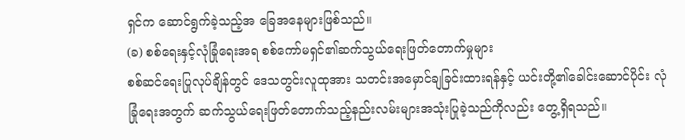ရှင်က ဆောင်ရွက်ခဲ့သည့်အ ခြေအနေများဖြစ်သည်။
(ခ) စစ်ရေးနှင့်လုံခြုံရေးအရ စစ်ကော်မရှင်၏ဆက်သွယ်ရေးဖြတ်တောက်မှုများ
စစ်ဆင်ရေးပြုလုပ်ချိန်တွင် ဒေသတွင်းလူထုအား သတင်းအမှောင်ချခြင်းထားရန်နှင့် ယင်းတို့၏ခေါင်းဆောင်ပိုင်း လုံခြုံရေးအတွက် ဆက်သွယ်ရေးဖြတ်တောက်သည့်နည်းလမ်းများအသုံးပြုခဲ့သည်ကိုလည်း တွေ့ရှိရသည်။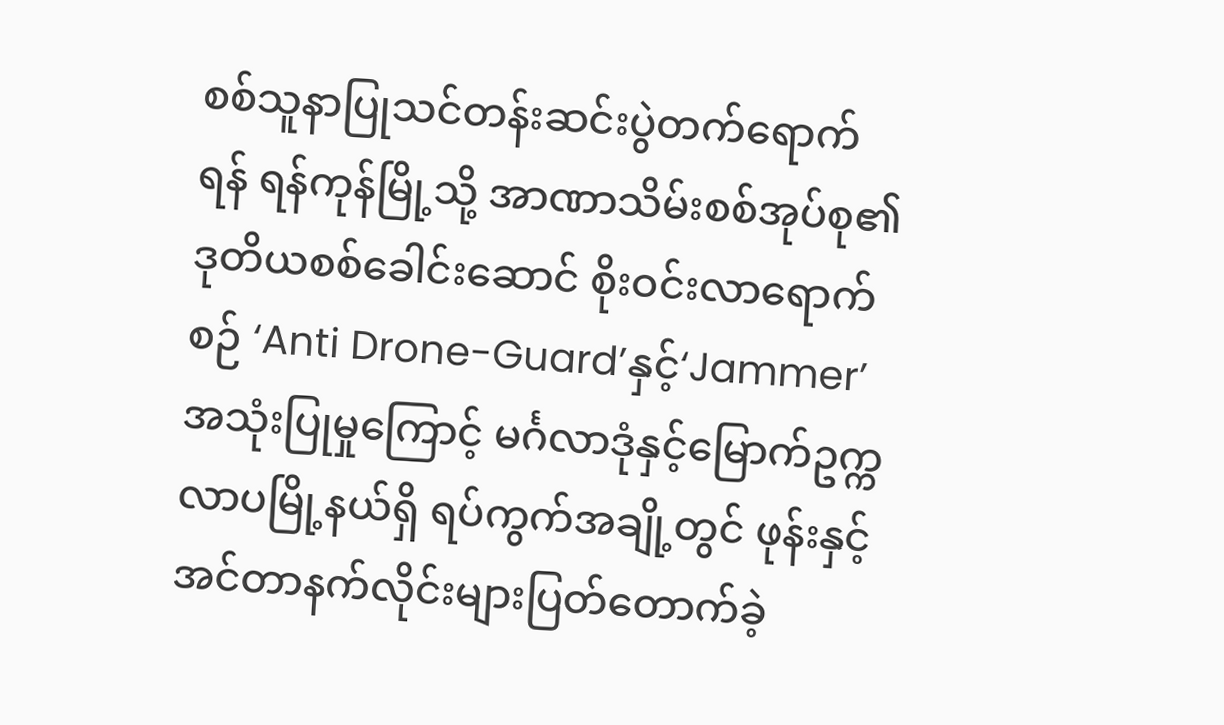စစ်သူနာပြုသင်တန်းဆင်းပွဲတက်ရောက်ရန် ရန်ကုန်မြို့သို့ အာဏာသိမ်းစစ်အုပ်စု၏ဒုတိယစစ်ခေါင်းဆောင် စိုးဝင်းလာရောက်စဉ် ‘Anti Drone-Guard’နှင့်‘Jammer’အသုံးပြုမှုကြောင့် မင်္ဂလာဒုံနှင့်မြောက်ဥက္ကလာပမြို့နယ်ရှိ ရပ်ကွက်အချို့တွင် ဖုန်းနှင့်အင်တာနက်လိုင်းများပြတ်တောက်ခဲ့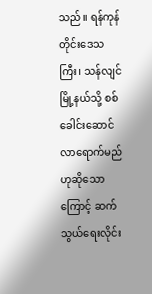သည်။ ရန်ကုန်တိုင်းဒေသကြီး၊ သန်လျင်မြို့နယ်သို့ စစ်ခေါင်းဆောင်လာရောက်မည်ဟုဆိုသောကြောင့် ဆက်သွယ်ရေးလိုင်း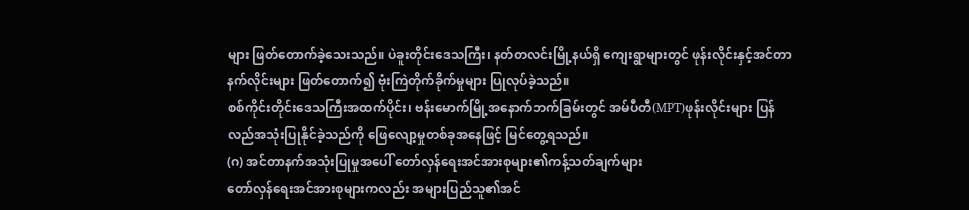များ ဖြတ်တောက်ခဲ့သေးသည်။ ပဲခူးတိုင်းဒေသကြီး၊ နတ်တလင်းမြို့နယ်ရှိ ကျေးရွာများတွင် ဖုန်းလိုင်းနှင့်အင်တာနက်လိုင်းများ ဖြတ်တောက်၍ ဗုံးကြဲတိုက်ခိုက်မှုများ ပြုလုပ်ခဲ့သည်။
စစ်ကိုင်းတိုင်းဒေသကြီးအထက်ပိုင်း၊ ဗန်းမောက်မြို့အနောက်ဘက်ခြမ်းတွင် အမ်ပီတီ(MPT)ဖုန်းလိုင်းများ ပြန်လည်အသုံးပြုနိုင်ခဲ့သည်ကို ဖြေလျော့မှုတစ်ခုအနေဖြင့် မြင်တွေ့ရသည်။
(ဂ) အင်တာနက်အသုံးပြုမှုအပေါ် တော်လှန်ရေးအင်အားစုများ၏ကန့်သတ်ချက်များ
တော်လှန်ရေးအင်အားစုများကလည်း အများပြည်သူ၏အင်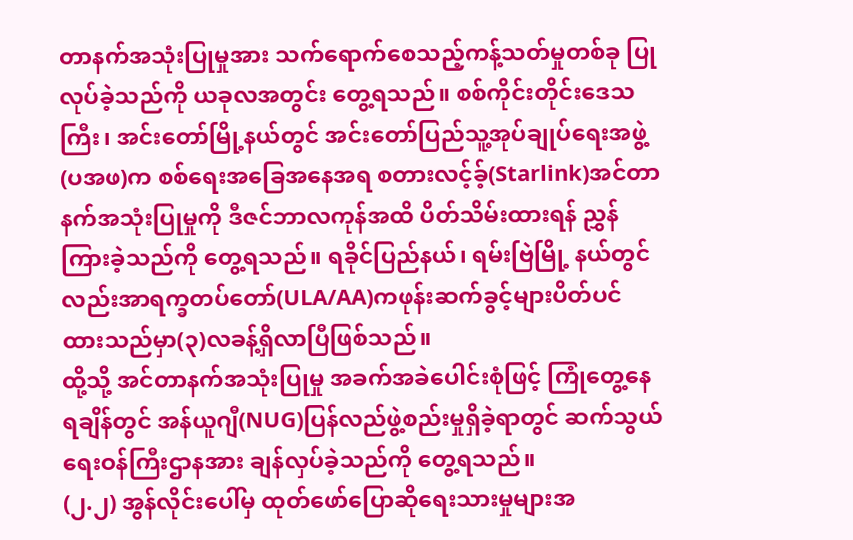တာနက်အသုံးပြုမှုအား သက်ရောက်စေသည့်ကန့်သတ်မှုတစ်ခု ပြုလုပ်ခဲ့သည်ကို ယခုလအတွင်း တွေ့ရသည်။ စစ်ကိုင်းတိုင်းဒေသကြီး၊ အင်းတော်မြို့နယ်တွင် အင်းတော်ပြည်သူ့အုပ်ချုပ်ရေးအဖွဲ့(ပအဖ)က စစ်ရေးအခြေအနေအရ စတားလင့်ခ့်(Starlink)အင်တာနက်အသုံးပြုမှုကို ဒီဇင်ဘာလကုန်အထိ ပိတ်သိမ်းထားရန် ညွှန်ကြားခဲ့သည်ကို တွေ့ရသည်။ ရခိုင်ပြည်နယ်၊ ရမ်းဗြဲမြို့ နယ်တွင်လည်းအာရက္ခတပ်တော်(ULA/AA)ကဖုန်းဆက်ခွင့်များပိတ်ပင်ထားသည်မှာ(၃)လခန့်ရှိလာပြီဖြစ်သည်။
ထို့သို့ အင်တာနက်အသုံးပြုမှု အခက်အခဲပေါင်းစုံဖြင့် ကြုံတွေ့နေရချိန်တွင် အန်ယူဂျီ(NUG)ပြန်လည်ဖွဲ့စည်းမှုရှိခဲ့ရာတွင် ဆက်သွယ်ရေးဝန်ကြီးဌာနအား ချန်လှပ်ခဲ့သည်ကို တွေ့ရသည်။
(၂.၂) အွန်လိုင်းပေါ်မှ ထုတ်ဖော်ပြောဆိုရေးသားမှုများအ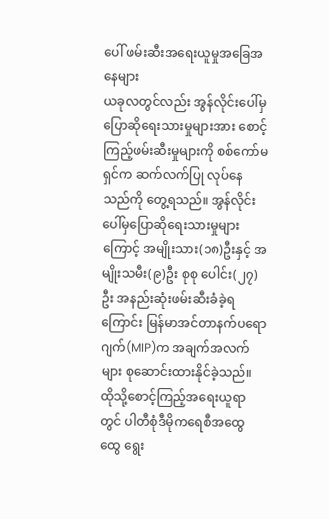ပေါ် ဖမ်းဆီးအရေးယူမှုအခြေအနေများ
ယခုလတွင်လည်း အွန်လိုင်းပေါ်မှပြောဆိုရေးသားမှုများအား စောင့်ကြည့်ဖမ်းဆီးမှုများကို စစ်ကော်မရှင်က ဆက်လက်ပြု လုပ်နေသည်ကို တွေ့ရသည်။ အွန်လိုင်းပေါ်မှပြောဆိုရေးသားမှုများကြောင့် အမျိုးသား(၁၈)ဦးနှင့် အမျိုးသမီး(၉)ဦး စုစု ပေါင်း(၂၇)ဦး အနည်းဆုံးဖမ်းဆီးခံခဲ့ရကြောင်း မြန်မာအင်တာနက်ပရောဂျက်(MIP)က အချက်အလက်များ စုဆောင်းထားနိုင်ခဲ့သည်။ ထိုသို့စောင့်ကြည့်အရေးယူရာတွင် ပါတီစုံဒီမိုကရေစီအထွေထွေ ရွေး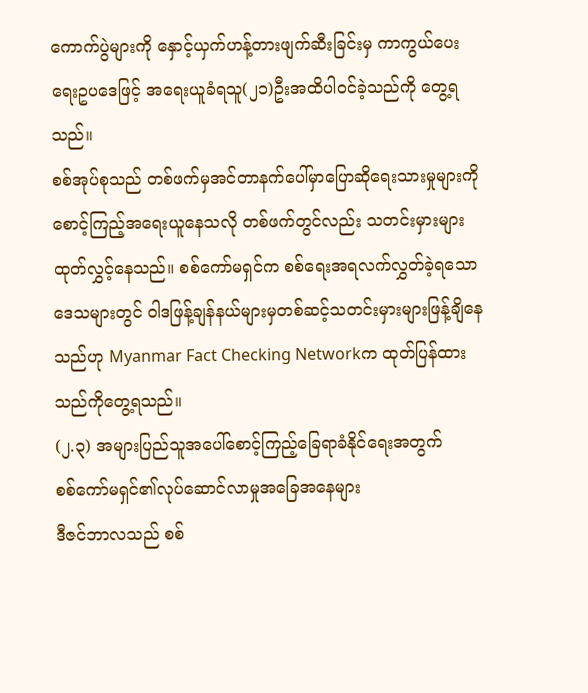ကောက်ပွဲများကို နှောင့်ယှက်ဟန့်တားဖျက်ဆီးခြင်းမှ ကာကွယ်ပေးရေးဥပဒေဖြင့် အရေးယူခံရသူ(၂၁)ဦးအထိပါဝင်ခဲ့သည်ကို တွေ့ရသည်။
စစ်အုပ်စုသည် တစ်ဖက်မှအင်တာနက်ပေါ်မှာပြောဆိုရေးသားမှုများကို စောင့်ကြည့်အရေးယူနေသလို တစ်ဖက်တွင်လည်း သတင်းမှားများ ထုတ်လွှင့်နေသည်။ စစ်ကော်မရှင်က စစ်ရေးအရလက်လွှတ်ခဲ့ရသောဒေသများတွင် ဝါဒဖြန့်ချန်နယ်များမှတစ်ဆင့်သတင်းမှားများဖြန့်ချိနေသည်ဟု Myanmar Fact Checking Networkက ထုတ်ပြန်ထားသည်ကိုတွေ့ရသည်။
(၂.၃) အများပြည်သူအပေါ်စောင့်ကြည့်ခြေရာခံနိုင်ရေးအတွက်
စစ်ကော်မရှင်၏လုပ်ဆောင်လာမှုအခြေအနေများ
ဒီဇင်ဘာလသည် စစ်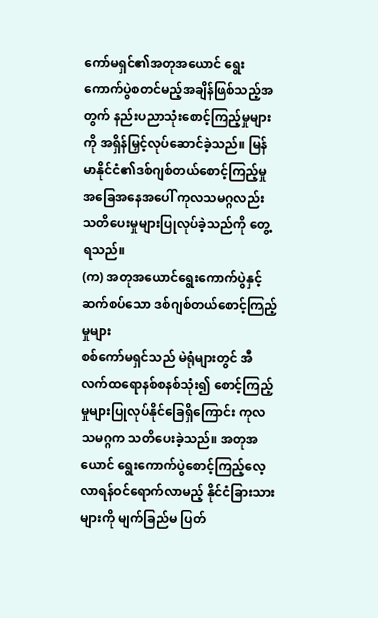ကော်မရှင်၏အတုအယောင် ရွေးကောက်ပွဲစတင်မည့်အချိန်ဖြစ်သည့်အတွက် နည်းပညာသုံးစောင့်ကြည့်မှုများကို အရှိန်မြှင့်လုပ်ဆောင်ခဲ့သည်။ မြန်မာနိုင်ငံ၏ဒစ်ဂျစ်တယ်စောင့်ကြည့်မှုအခြေအနေအပေါ် ကုလသမဂ္ဂလည်း သတိပေးမှုများပြုလုပ်ခဲ့သည်ကို တွေ့ရသည်။
(က) အတုအယောင်ရွေးကောက်ပွဲနှင့်ဆက်စပ်သော ဒစ်ဂျစ်တယ်စောင့်ကြည့်မှုများ
စစ်ကော်မရှင်သည် မဲရုံများတွင် အီလက်ထရောနစ်စနစ်သုံး၍ စောင့်ကြည့်မှုများပြုလုပ်နိုင်ခြေရှိကြောင်း ကုလသမဂ္ဂက သတိပေးခဲ့သည်။ အတုအယောင် ရွေးကောက်ပွဲစောင့်ကြည့်လေ့လာရန်ဝင်ရောက်လာမည့် နိုင်ငံခြားသားများကို မျက်ခြည်မ ပြတ်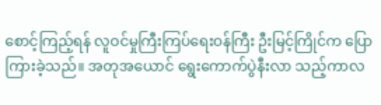စောင့်ကြည့်ရန် လူဝင်မှုကြီးကြပ်ရေးဝန်ကြီး ဦးမြင့်ကြိုင်က ပြောကြားခဲ့သည်။ အတုအယောင် ရွေးကောက်ပွဲနီးလာ သည့်ကာလ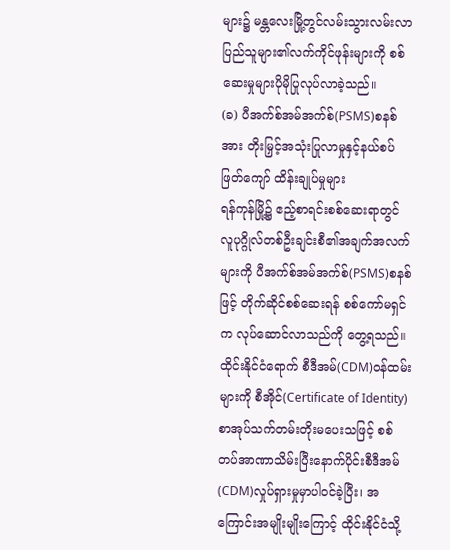များ၌ မန္တလေးမြို့တွင်လမ်းသွားလမ်းလာပြည်သူများ၏လက်ကိုင်ဖုန်းများကို စစ်ဆေးမှုများပိုမိုပြုလုပ်လာခဲ့သည်။
(ခ) ပီအက်စ်အမ်အက်စ်(PSMS)စနစ်အား တိုးမြှင့်အသုံးပြုလာမှုနှင့်နယ်စပ်ဖြတ်ကျော် ထိန်းချုပ်မှုများ
ရန်ကုန်မြို့၌ ဧည့်စာရင်းစစ်ဆေးရာတွင် လူပုဂ္ဂိုလ်တစ်ဦးချင်းစီ၏အချက်အလက်များကို ပီအက်စ်အမ်အက်စ်(PSMS)စနစ်ဖြင့် တိုက်ဆိုင်စစ်ဆေးရန် စစ်ကော်မရှင်က လုပ်ဆောင်လာသည်ကို တွေ့ရသည်။ ထိုင်းနိုင်ငံရောက် စီဒီအမ်(CDM)ဝန်ထမ်းများကို စီအိုင်(Certificate of Identity)စာအုပ်သက်တမ်းတိုးမပေးသဖြင့် စစ်တပ်အာဏာသိမ်းပြီးနောက်ပိုင်းစီဒီအမ် (CDM)လှုပ်ရှားမှုမှာပါဝင်ခဲ့ပြီး၊ အကြောင်းအမျိုးမျိုးကြောင့် ထိုင်းနိုင်ငံသို့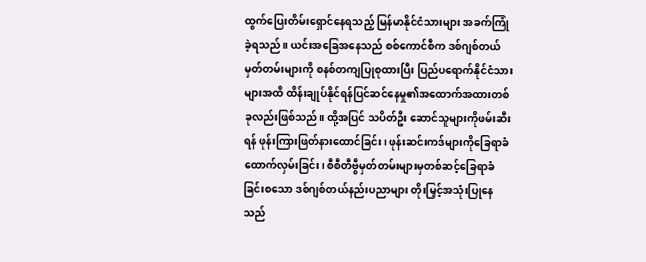ထွက်ပြေးတိမ်းရှောင်နေရသည့် မြန်မာနိုင်ငံသားများ အခက်ကြုံခဲ့ရသည်။ ယင်းအခြေအနေသည် စစ်ကောင်စီက ဒစ်ဂျစ်တယ်မှတ်တမ်းများကို စနစ်တကျပြုစုထားပြီး ပြည်ပရောက်နိုင်ငံသားများအထိ ထိန်းချုပ်နိုင်ရန်ပြင်ဆင်နေမှု၏အထောက်အထားတစ်ခုလည်းဖြစ်သည်။ ထို့အပြင် သပိတ်ဦး ဆောင်သူများကိုဖမ်းဆီးရန် ဖုန်းကြားဖြတ်နားထောင်ခြင်း၊ ဖုန်းဆင်းကဒ်များကိုခြေရာခံထောက်လှမ်းခြင်း၊ စီစီတီဗွီမှတ်တမ်းများမှတစ်ဆင့်ခြေရာခံခြင်းစသော ဒစ်ဂျစ်တယ်နည်းပညာများ တိုးမြှင့်အသုံးပြုနေသည်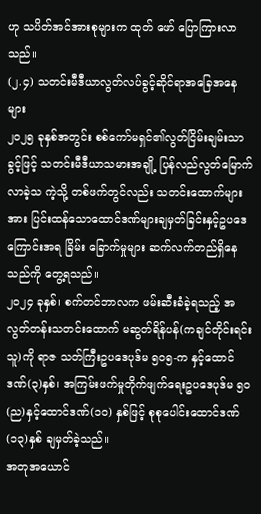ဟု သပိတ်အင်အားစုများက ထုတ် ဖော် ပြောကြားလာသည်။
(၂.၄) သတင်းမီဒီယာလွတ်လပ်ခွင့်ဆိုင်ရာအခြေအနေများ
၂၀၂၅ ခုနှစ်အတွင်း စစ်ကော်မရှင်၏လွတ်ငြိမ်းချမ်းသာခွင့်ဖြင့် သတင်းမီဒီယာသမားအချို့ ပြန်လည်လွတ်မြောက်လာခဲ့သ ကဲ့သို့ တစ်ဖက်တွင်လည်း သတင်းထောက်များအား ပြင်းထန်သောထောင်ဒဏ်များချမှတ်ခြင်းနှင့်ဥပဒေကြောင်းအရ ခြိမ်း ခြောက်မှုများ ဆက်လက်တည်ရှိနေသည်ကို တွေ့ရသည်။
၂၀၂၄ ခုနှစ်၊ စက်တင်ဘာလက ဖမ်းဆီးခံခဲ့ရသည့် အလွတ်တန်းသတင်းထောက် မဆွတ်ရိန်ပန်(ကချင်တိုင်းရင်းသူ)ကို ရာဇ သတ်ကြီးဥပဒေပုဒ်မ ၅၀၅-က နှင့်ထောင်ဒဏ်(၃)နှစ်၊ အကြမ်းဖက်မှုတိုက်ဖျက်ရေးဥပဒေပုဒ်မ ၅၀(ည)နှင့်ထောင်ဒဏ်(၁၀) နှစ်ဖြင့် စုစုပေါင်းထောင်ဒဏ်(၁၃)နှစ် ချမှတ်ခဲ့သည်။
အတုအယောင်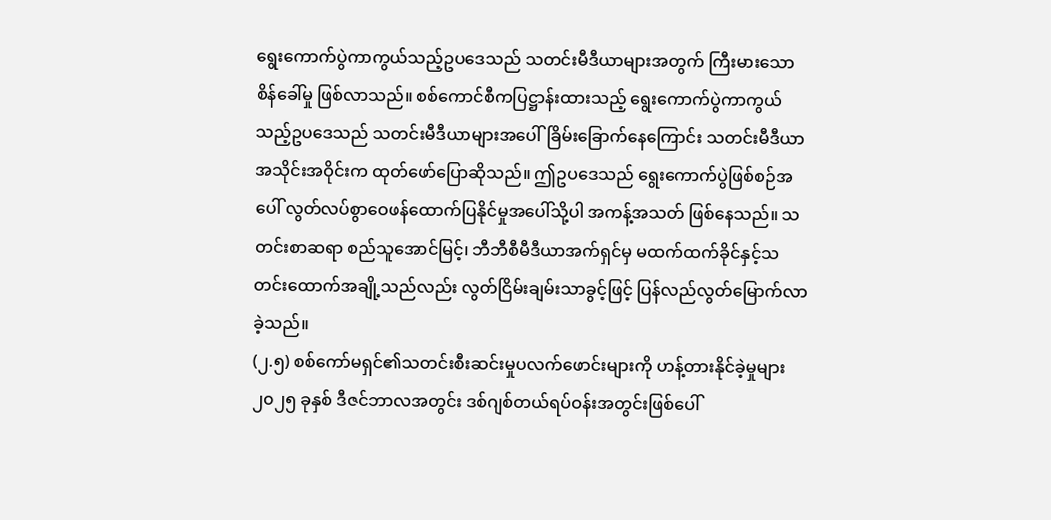ရွေးကောက်ပွဲကာကွယ်သည့်ဥပဒေသည် သတင်းမီဒီယာများအတွက် ကြီးမားသောစိန်ခေါ်မှု ဖြစ်လာသည်။ စစ်ကောင်စီကပြဋ္ဌာန်းထားသည့် ရွေးကောက်ပွဲကာကွယ်သည့်ဥပဒေသည် သတင်းမီဒီယာများအပေါ်ခြိမ်းခြောက်နေကြောင်း သတင်းမီဒီယာအသိုင်းအဝိုင်းက ထုတ်ဖော်ပြောဆိုသည်။ ဤဥပဒေသည် ရွေးကောက်ပွဲဖြစ်စဉ်အပေါ် လွတ်လပ်စွာဝေဖန်ထောက်ပြနိုင်မှုအပေါ်သို့ပါ အကန့်အသတ် ဖြစ်နေသည်။ သတင်းစာဆရာ စည်သူအောင်မြင့်၊ ဘီဘီစီမီဒီယာအက်ရှင်မှ မထက်ထက်ခိုင်နှင့်သတင်းထောက်အချို့သည်လည်း လွတ်ငြိမ်းချမ်းသာခွင့်ဖြင့် ပြန်လည်လွတ်မြောက်လာခဲ့သည်။
(၂.၅) စစ်ကော်မရှင်၏သတင်းစီးဆင်းမှုပလက်ဖောင်းများကို ဟန့်တားနိုင်ခဲ့မှုများ
၂၀၂၅ ခုနှစ် ဒီဇင်ဘာလအတွင်း ဒစ်ဂျစ်တယ်ရပ်ဝန်းအတွင်းဖြစ်ပေါ်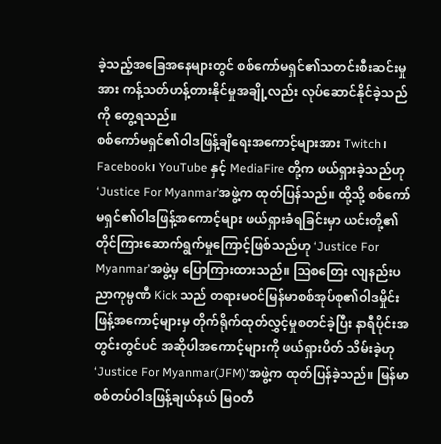ခဲ့သည့်အခြေအနေများတွင် စစ်ကော်မရှင်၏သတင်းစီးဆင်းမှုအား ကန့်သတ်ဟန့်တားနိုင်မှုအချို့လည်း လုပ်ဆောင်နိုင်ခဲ့သည်ကို တွေ့ရသည်။
စစ်ကော်မရှင်၏ဝါဒဖြန့်ချိရေးအကောင့်များအား Twitch၊ Facebook၊ YouTube နှင့် MediaFire တို့က ဖယ်ရှားခဲ့သည်ဟု ‘Justice For Myanmar’အဖွဲ့က ထုတ်ပြန်သည်။ ထို့သို့ စစ်ကော်မရှင်၏ဝါဒဖြန့်အကောင့်များ ဖယ်ရှားခံရခြင်းမှာ ယင်းတို့၏တိုင်ကြားဆောက်ရွက်မှုကြောင့်ဖြစ်သည်ဟု ‘Justice For Myanmar’အဖွဲ့မှ ပြောကြားထားသည်။ ဩစတြေး လျနည်းပညာကုမ္ပဏီ Kick သည် တရားမဝင်မြန်မာစစ်အုပ်စု၏ဝါဒမှိုင်းဖြန့်အကောင့်များမှ တိုက်ရိုက်ထုတ်လွှင့်မှုစတင်ခဲ့ပြီး နာရီပိုင်းအတွင်းတွင်ပင် အဆိုပါအကောင့်များကို ဖယ်ရှားပိတ် သိမ်းခဲ့ဟု ‘Justice For Myanmar(JFM)’အဖွဲ့က ထုတ်ပြန်ခဲ့သည်။ မြန်မာစစ်တပ်ဝါဒဖြန့်ချယ်နယ် မြဝတီ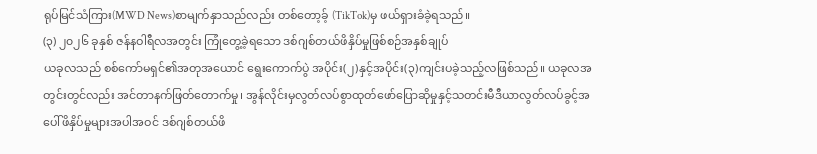ရုပ်မြင်သံကြား(MWD News)စာမျက်နှာသည်လည်း တစ်တော့ခ့် (TikTok)မှ ဖယ်ရှားခံခဲ့ရသည်။
(၃) ၂၀၂၆ ခုနှစ် ဇန်နဝါရီလအတွင်း ကြုံတွေ့ခဲ့ရသော ဒစ်ဂျစ်တယ်ဖိနှိပ်မှုဖြစ်စဉ်အနှစ်ချုပ်
ယခုလသည် စစ်ကော်မရှင်၏အတုအယောင် ရွေးကောက်ပွဲ အပိုင်း(၂)နှင့်အပိုင်း(၃)ကျင်းပခဲ့သည့်လဖြစ်သည်။ ယခုလအ တွင်းတွင်လည်း အင်တာနက်ဖြတ်တောက်မှု၊ အွန်လိုင်းမှလွတ်လပ်စွာထုတ်ဖော်ပြောဆိုမှုနှင့်သတင်းမီဒီယာလွတ်လပ်ခွင့်အ ပေါ်ဖိနှိပ်မှုများအပါအဝင် ဒစ်ဂျစ်တယ်ဖိ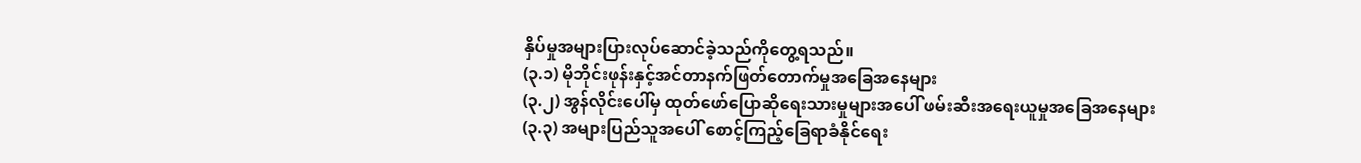နှိပ်မှုအများပြားလုပ်ဆောင်ခဲ့သည်ကိုတွေ့ရသည်။
(၃.၁) မိုဘိုင်းဖုန်းနှင့်အင်တာနက်ဖြတ်တောက်မှုအခြေအနေများ
(၃.၂) အွန်လိုင်းပေါ်မှ ထုတ်ဖော်ပြောဆိုရေးသားမှုများအပေါ် ဖမ်းဆီးအရေးယူမှုအခြေအနေများ
(၃.၃) အများပြည်သူအပေါ် စောင့်ကြည့်ခြေရာခံနိုင်ရေး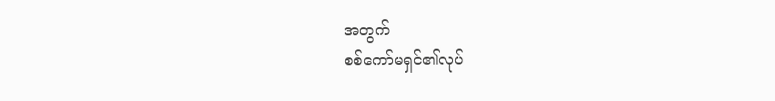အတွက်
စစ်ကော်မရှင်၏လုပ်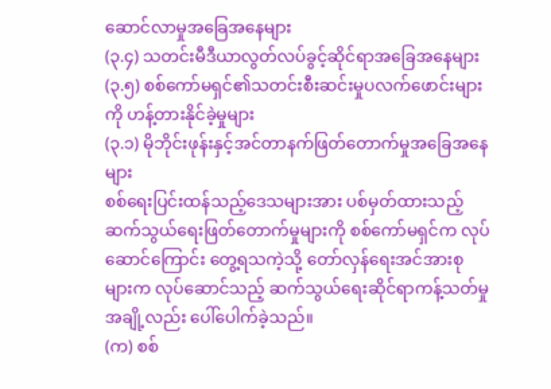ဆောင်လာမှုအခြေအနေများ
(၃.၄) သတင်းမီဒီယာလွတ်လပ်ခွင့်ဆိုင်ရာအခြေအနေများ
(၃.၅) စစ်ကော်မရှင်၏သတင်းစီးဆင်းမှုပလက်ဖောင်းများကို ဟန့်တားနိုင်ခဲ့မှုများ
(၃.၁) မိုဘိုင်းဖုန်းနှင့်အင်တာနက်ဖြတ်တောက်မှုအခြေအနေများ
စစ်ရေးပြင်းထန်သည့်ဒေသများအား ပစ်မှတ်ထားသည့် ဆက်သွယ်ရေးဖြတ်တောက်မှုများကို စစ်ကော်မရှင်က လုပ်ဆောင်ကြောင်း တွေ့ရသကဲ့သို့ တော်လှန်ရေးအင်အားစုများက လုပ်ဆောင်သည့် ဆက်သွယ်ရေးဆိုင်ရာကန့်သတ်မှုအချို့လည်း ပေါ်ပေါက်ခဲ့သည်။
(က) စစ်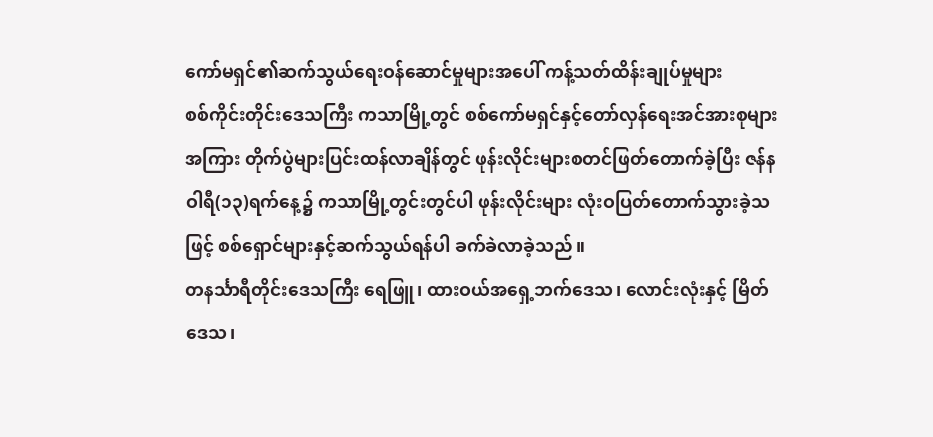ကော်မရှင်၏ဆက်သွယ်ရေးဝန်ဆောင်မှုများအပေါ် ကန့်သတ်ထိန်းချုပ်မှုများ
စစ်ကိုင်းတိုင်းဒေသကြီး ကသာမြို့တွင် စစ်ကော်မရှင်နှင့်တော်လှန်ရေးအင်အားစုများအကြား တိုက်ပွဲများပြင်းထန်လာချိန်တွင် ဖုန်းလိုင်းများစတင်ဖြတ်တောက်ခဲ့ပြီး ဇန်နဝါရီ(၁၃)ရက်နေ့၌ ကသာမြို့တွင်းတွင်ပါ ဖုန်းလိုင်းများ လုံးဝပြတ်တောက်သွားခဲ့သဖြင့် စစ်ရှောင်များနှင့်ဆက်သွယ်ရန်ပါ ခက်ခဲလာခဲ့သည်။
တနင်္သာရီတိုင်းဒေသကြီး ရေဖြူ၊ ထားဝယ်အရှေ့ဘက်ဒေသ၊ လောင်းလုံးနှင့် မြိတ်ဒေသ၊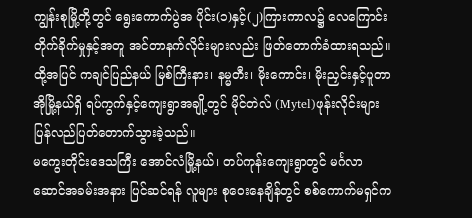ကျွန်းစုမြို့တို့တွင် ရွေးကောက်ပွဲအ ပိုင်း(၁)နှင့်(၂)ကြားကာလ၌ လေကြောင်းတိုက်ခိုက်မှုနှင့်အတူ အင်တာနက်လိုင်းများလည်း ဖြတ်တောက်ခံထားရသည်။ ထို့အပြင် ကချင်ပြည်နယ် မြစ်ကြီးနား၊ နမ္မတီး၊ မိုးကောင်း၊ မိုးညှင်းနှင့်ပူတာအိုမြို့နယ်ရှိ ရပ်ကွက်နှင့်ကျေးရွာအချို့တွင် မိုင်တဲလ် (Mytel)ဖုန်းလိုင်းများ ပြန်လည်ပြတ်တောက်သွားခဲ့သည်။
မကွေးတိုင်းဒေသကြီး အောင်လံမြို့နယ်၊ တပ်ကုန်းကျေးရွာတွင် မင်္ဂလာဆောင်အခမ်းအနား ပြင်ဆင်ရန် လူများ စုဝေးနေချိန်တွင် စစ်ကောက်မရှင်က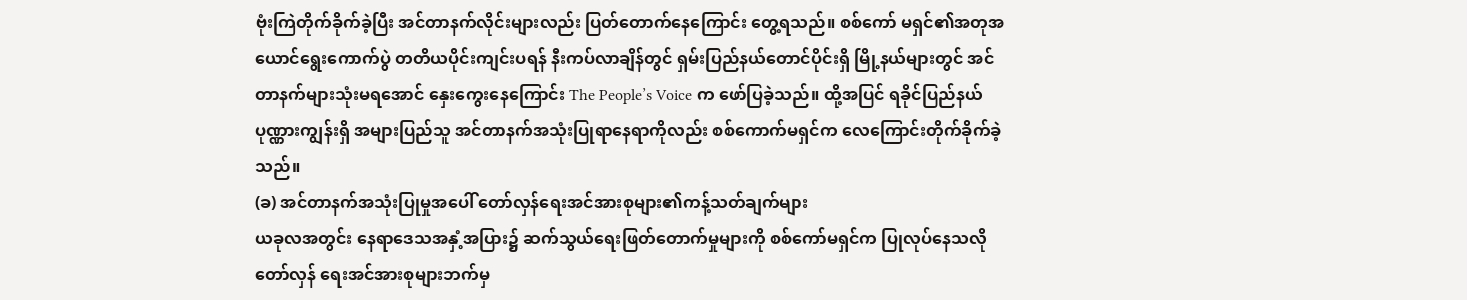ဗုံးကြဲတိုက်ခိုက်ခဲ့ပြီး အင်တာနက်လိုင်းများလည်း ပြတ်တောက်နေကြောင်း တွေ့ရသည်။ စစ်ကော် မရှင်၏အတုအယောင်ရွေးကောက်ပွဲ တတိယပိုင်းကျင်းပရန် နီးကပ်လာချိန်တွင် ရှမ်းပြည်နယ်တောင်ပိုင်းရှိ မြို့နယ်များတွင် အင်တာနက်များသုံးမရအောင် နှေးကွေးနေကြောင်း The People’s Voice က ဖော်ပြခဲ့သည်။ ထို့အပြင် ရခိုင်ပြည်နယ် ပုဏ္ဏားကျွန်းရှိ အများပြည်သူ အင်တာနက်အသုံးပြုရာနေရာကိုလည်း စစ်ကောက်မရှင်က လေကြောင်းတိုက်ခိုက်ခဲ့သည်။
(ခ) အင်တာနက်အသုံးပြုမှုအပေါ် တော်လှန်ရေးအင်အားစုများ၏ကန့်သတ်ချက်များ
ယခုလအတွင်း နေရာဒေသအနှံ့အပြား၌ ဆက်သွယ်ရေးဖြတ်တောက်မှုများကို စစ်ကော်မရှင်က ပြုလုပ်နေသလို တော်လှန် ရေးအင်အားစုများဘက်မှ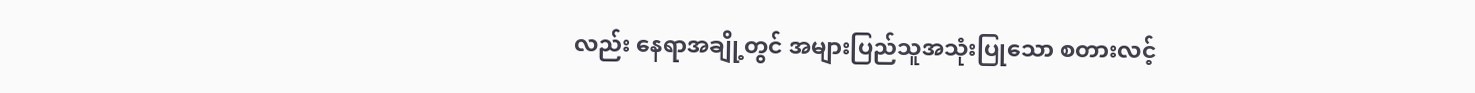လည်း နေရာအချို့တွင် အများပြည်သူအသုံးပြုသော စတားလင့်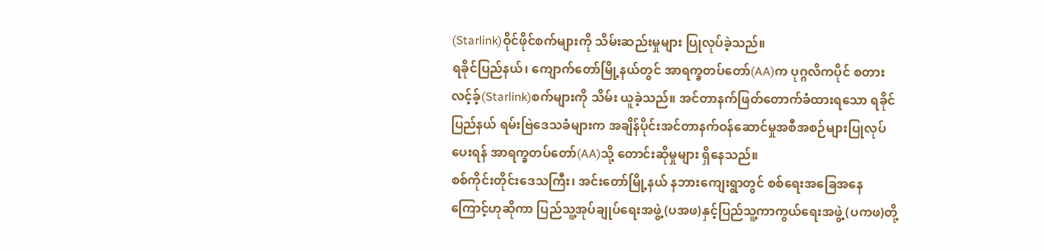(Starlink)ဝိုင်ဖိုင်စက်များကို သိမ်းဆည်းမှုများ ပြုလုပ်ခဲ့သည်။
ရခိုင်ပြည်နယ်၊ ကျောက်တော်မြို့နယ်တွင် အာရက္ခတပ်တော်(AA)က ပုဂ္ဂလိကပိုင် စတားလင့်ခ့်(Starlink)စက်များကို သိမ်း ယူခဲ့သည်။ အင်တာနက်ဖြတ်တောက်ခံထားရသော ရခိုင်ပြည်နယ် ရမ်းဗြဲဒေသခံများက အချိန်ပိုင်းအင်တာနက်ဝန်ဆောင်မှုအစီအစဉ်များပြုလုပ်ပေးရန် အာရက္ခတပ်တော်(AA)သို့ တောင်းဆိုမှုများ ရှိနေသည်။
စစ်ကိုင်းတိုင်းဒေသကြီး၊ အင်းတော်မြို့နယ် နဘားကျေးရွာတွင် စစ်ရေးအခြေအနေကြောင့်ဟုဆိုကာ ပြည်သူ့အုပ်ချုပ်ရေးအဖွဲ့(ပအဖ)နှင့်ပြည်သူ့ကာကွယ်ရေးအဖွဲ့(ပကဖ)တို့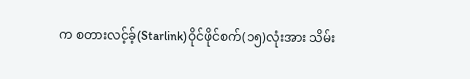က စတားလင့်ခ့်(Starlink)ဝိုင်ဖိုင်စက်(၁၅)လုံးအား သိမ်း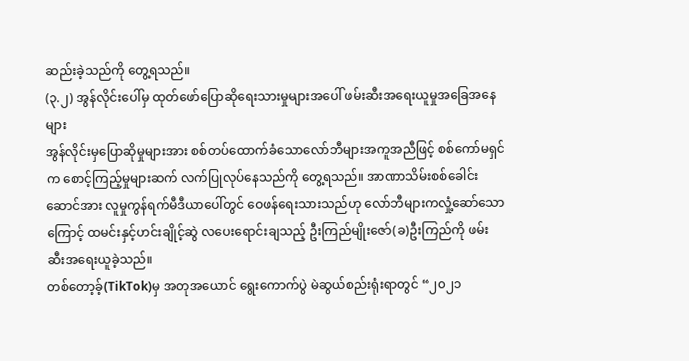ဆည်းခဲ့သည်ကို တွေ့ရသည်။
(၃.၂) အွန်လိုင်းပေါ်မှ ထုတ်ဖော်ပြောဆိုရေးသားမှုများအပေါ် ဖမ်းဆီးအရေးယူမှုအခြေအနေများ
အွန်လိုင်းမှပြောဆိုမှုများအား စစ်တပ်ထောက်ခံသောလော်ဘီများအကူအညီဖြင့် စစ်ကော်မရှင်က စောင့်ကြည့်မှုများဆက် လက်ပြုလုပ်နေသည်ကို တွေ့ရသည်။ အာဏာသိမ်းစစ်ခေါင်းဆောင်အား လူမှုကွန်ရက်မီဒီယာပေါ်တွင် ဝေဖန်ရေးသားသည်ဟု လော်ဘီများကလှုံ့ဆော်သောကြောင့် ထမင်းနှင့်ဟင်းချိုင့်ဆွဲ လပေးရောင်းချသည့် ဦးကြည်မျိုးဇော်(ခ)ဦးကြည်ကို ဖမ်းဆီးအရေးယူခဲ့သည်။
တစ်တော့ခ့်(TikTok)မှ အတုအယောင် ရွေးကောက်ပွဲ မဲဆွယ်စည်းရုံးရာတွင် “၂၀၂၁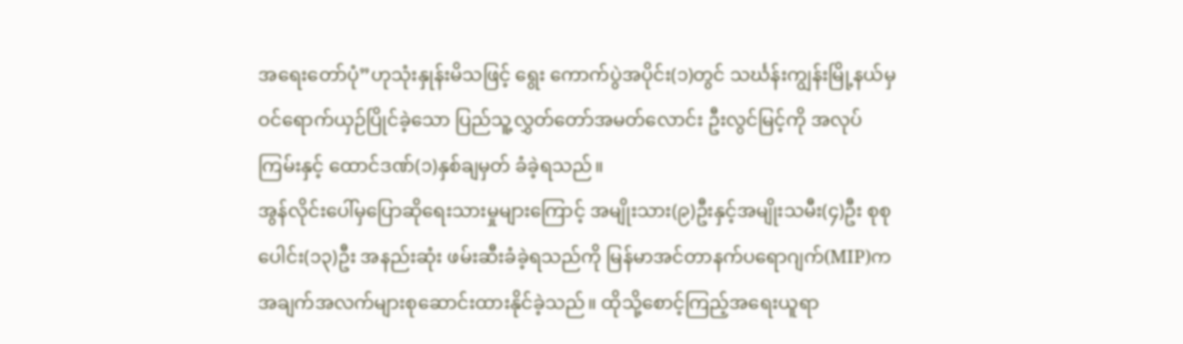အရေးတော်ပုံ”ဟုသုံးနှုန်းမိသဖြင့် ရွေး ကောက်ပွဲအပိုင်း(၁)တွင် သင်္ဃန်းကျွန်းမြို့နယ်မှ ဝင်ရောက်ယှဉ်ပြိုင်ခဲ့သော ပြည်သူ့လွှတ်တော်အမတ်လောင်း ဦးလွင်မြင့်ကို အလုပ်ကြမ်းနှင့် ထောင်ဒဏ်(၁)နှစ်ချမှတ် ခံခဲ့ရသည်။
အွန်လိုင်းပေါ်မှပြောဆိုရေးသားမှုများကြောင့် အမျိုးသား(၉)ဦးနှင့်အမျိုးသမီး(၄)ဦး စုစုပေါင်း(၁၃)ဦး အနည်းဆုံး ဖမ်းဆီးခံခဲ့ရသည်ကို မြန်မာအင်တာနက်ပရောဂျက်(MIP)က အချက်အလက်များစုဆောင်းထားနိုင်ခဲ့သည်။ ထိုသို့စောင့်ကြည့်အရေးယူရာ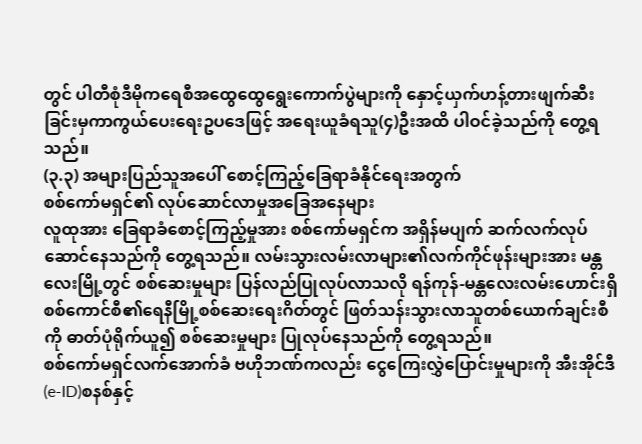တွင် ပါတီစုံဒီမိုကရေစီအထွေထွေရွေးကောက်ပွဲများကို နှောင့်ယှက်ဟန့်တားဖျက်ဆီးခြင်းမှကာကွယ်ပေးရေးဥပဒေဖြင့် အရေးယူခံရသူ(၄)ဦးအထိ ပါဝင်ခဲ့သည်ကို တွေ့ရသည်။
(၃.၃) အများပြည်သူအပေါ် စောင့်ကြည့်ခြေရာခံနိုင်ရေးအတွက်
စစ်ကော်မရှင်၏ လုပ်ဆောင်လာမှုအခြေအနေများ
လူထုအား ခြေရာခံစောင့်ကြည့်မှုအား စစ်ကော်မရှင်က အရှိန်မပျက် ဆက်လက်လုပ်ဆောင်နေသည်ကို တွေ့ရသည်။ လမ်းသွားလမ်းလာများ၏လက်ကိုင်ဖုန်းများအား မန္တလေးမြို့တွင် စစ်ဆေးမှုများ ပြန်လည်ပြုလုပ်လာသလို ရန်ကုန်-မန္တလေးလမ်းဟောင်းရှိ စစ်ကောင်စီ၏ရေနီမြို့စစ်ဆေးရေးဂိတ်တွင် ဖြတ်သန်းသွားလာသူတစ်ယောက်ချင်းစီကို ဓာတ်ပုံရိုက်ယူ၍ စစ်ဆေးမှုများ ပြုလုပ်နေသည်ကို တွေ့ရသည်။
စစ်ကော်မရှင်လက်အောက်ခံ ဗဟိုဘဏ်ကလည်း ငွေကြေးလွှဲပြောင်းမှုများကို အီးအိုင်ဒီ(e-ID)စနစ်နှင့်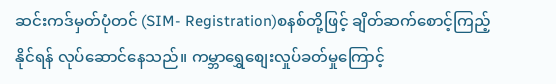ဆင်းကဒ်မှတ်ပုံတင် (SIM- Registration)စနစ်တို့ဖြင့် ချိတ်ဆက်စောင့်ကြည့်နိုင်ရန် လုပ်ဆောင်နေသည်။ ကမ္ဘာရွှေစျေးလှုပ်ခတ်မှုကြောင့်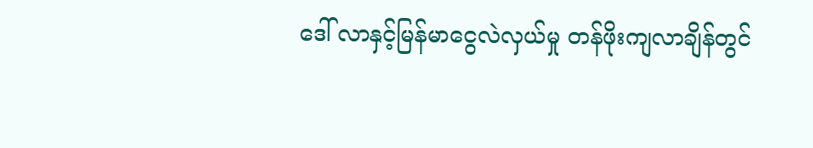ဒေါ် လာနှင့်မြန်မာငွေလဲလှယ်မှု တန်ဖိုးကျလာချိန်တွင်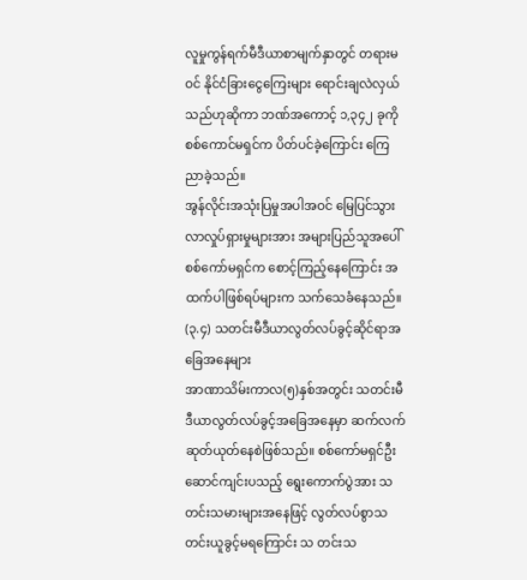လူမှုကွန်ရက်မီဒီယာစာမျက်နှာတွင် တရားမဝင် နိုင်ငံခြားငွေကြေးများ ရောင်းချလဲလှယ်သည်ဟုဆိုကာ ဘဏ်အကောင့် ၁,၃၄၂ ခုကို စစ်ကောင်မရှင်က ပိတ်ပင်ခဲ့ကြောင်း ကြေညာခဲ့သည်။
အွန်လိုင်းအသုံးပြမှုအပါအဝင် မြေပြင်သွားလာလှုပ်ရှားမှုများအား အများပြည်သူအပေါ် စစ်ကော်မရှင်က စောင့်ကြည့်နေကြောင်း အထက်ပါဖြစ်ရပ်များက သက်သေခံနေသည်။
(၃.၄) သတင်းမီဒီယာလွတ်လပ်ခွင့်ဆိုင်ရာအခြေအနေများ
အာဏာသိမ်းကာလ(၅)နှစ်အတွင်း သတင်းမီဒီယာလွတ်လပ်ခွင့်အခြေအနေမှာ ဆက်လက်ဆုတ်ယုတ်နေစဲဖြစ်သည်။ စစ်ကော်မရှင်ဦးဆောင်ကျင်းပသည့် ရွေးကောက်ပွဲအား သတင်းသမားများအနေဖြင့် လွတ်လပ်စွာသတင်းယူခွင့်မရကြောင်း သ တင်းသ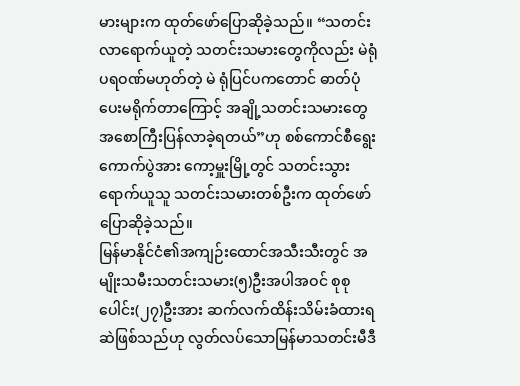မားများက ထုတ်ဖော်ပြောဆိုခဲ့သည်။ “သတင်းလာရောက်ယူတဲ့ သတင်းသမားတွေကိုလည်း မဲရုံပရဝဏ်မဟုတ်တဲ့ မဲ ရုံပြင်ပကတောင် ဓာတ်ပုံပေးမရိုက်တာကြောင့် အချို့သတင်းသမားတွေ အစောကြီးပြန်လာခဲ့ရတယ်”ဟု စစ်ကောင်စီရွေး ကောက်ပွဲအား ကော့မှူးမြို့တွင် သတင်းသွားရောက်ယူသူ သတင်းသမားတစ်ဦးက ထုတ်ဖော်ပြောဆိုခဲ့သည်။
မြန်မာနိုင်ငံ၏အကျဉ်းထောင်အသီးသီးတွင် အမျိုးသမီးသတင်းသမား(၅)ဦးအပါအဝင် စုစုပေါင်း(၂၇)ဦးအား ဆက်လက်ထိန်းသိမ်းခံထားရဆဲဖြစ်သည်ဟု လွတ်လပ်သောမြန်မာသတင်းမီဒီ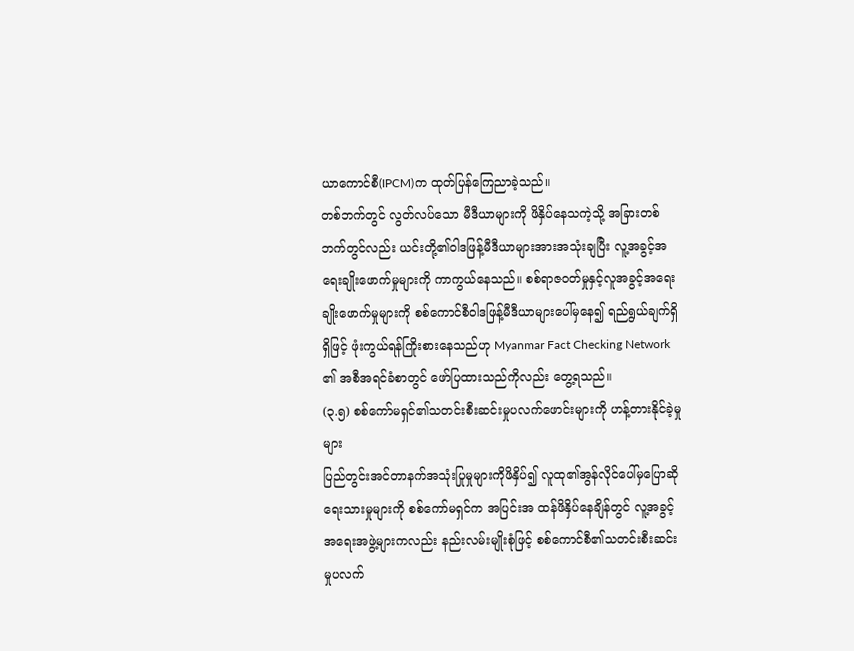ယာကောင်စီ(IPCM)က ထုတ်ပြန်ကြေညာခဲ့သည်။
တစ်ဘက်တွင် လွတ်လပ်သော မီဒီယာများကို ဖိနှိပ်နေသကဲ့သို့ အခြားတစ်ဘက်တွင်လည်း ယင်းတို့၏ဝါဒဖြန့်မီဒီယာများအားအသုံးချပြီး လူ့အခွင့်အရေးချိုးဖောက်မှုများကို ကာကွယ်နေသည်။ စစ်ရာဇဝတ်မှုနှင့်လူအခွင့်အရေးချိုးဖောက်မှုများကို စစ်ကောင်စီဝါဒဖြန့်မီဒီယာများပေါ်မှနေ၍ ရည်ရွယ်ချက်ရှိရှိဖြင့် ဖုံးကွယ်ရန်ကြိုးစားနေသည်ဟု Myanmar Fact Checking Network ၏ အစီအရင်ခံစာတွင် ဖော်ပြထားသည်ကိုလည်း တွေ့ရသည်။
(၃.၅) စစ်ကော်မရှင်၏သတင်းစီးဆင်းမှုပလက်ဖောင်းများကို ဟန့်တားနိုင်ခဲ့မှုများ
ပြည်တွင်းအင်တာနက်အသုံးပြုမှုများကိုဖိနှိပ်၍ လူထု၏အွန်လိုင်ပေါ်မှပြောဆိုရေးသားမှုများကို စစ်ကော်မရှင်က အပြင်းအ ထန်ဖိနှိပ်နေချိန်တွင် လူ့အခွင့်အရေးအဖွဲ့များကလည်း နည်းလမ်းမျိုးစုံဖြင့် စစ်ကောင်စီ၏သတင်းစီးဆင်းမှုပလက်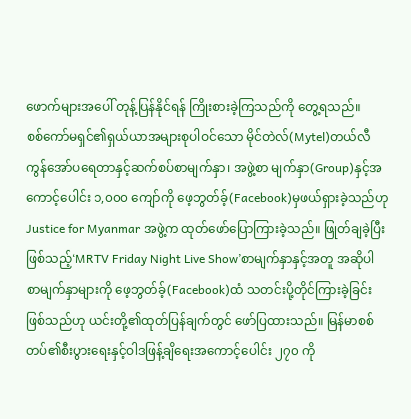ဖောက်များအပေါ် တုန့်ပြန်နိုင်ရန် ကြိုးစားခဲ့ကြသည်ကို တွေ့ရသည်။
စစ်ကော်မရှင်၏ရှယ်ယာအများစုပါဝင်သော မိုင်တဲလ်(Mytel)တယ်လီကွန်အော်ပရေတာနှင့်ဆက်စပ်စာမျက်နှာ၊ အဖွဲ့စာ မျက်နှာ(Group)နှင့်အကောင့်ပေါင်း ၁,၀၀၀ ကျော်ကို ဖေ့ဘွတ်ခ့်(Facebook)မှဖယ်ရှားခဲ့သည်ဟု Justice for Myanmar အဖွဲ့က ထုတ်ဖော်ပြောကြားခဲ့သည်။ ဖြုတ်ချခဲ့ပြီးဖြစ်သည့်‘MRTV Friday Night Live Show’စာမျက်နှာနှင့်အတူ အဆိုပါ စာမျက်နှာများကို ဖေ့ဘွတ်ခ့်(Facebook)ထံ သတင်းပို့တိုင်ကြားခဲ့ခြင်းဖြစ်သည်ဟု ယင်းတို့၏ထုတ်ပြန်ချက်တွင် ဖော်ပြထားသည်။ မြန်မာစစ်တပ်၏စီးပွားရေးနှင့်ဝါဒဖြန့်ချိရေးအကောင့်ပေါင်း ၂၇၀ ကို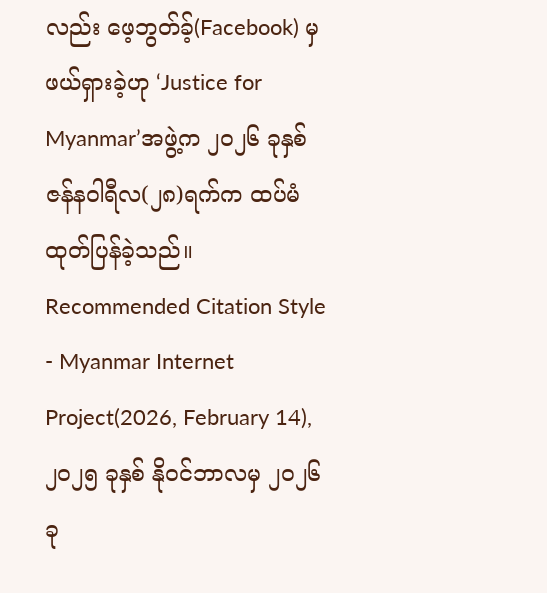လည်း ဖေ့ဘွတ်ခ့်(Facebook) မှဖယ်ရှားခဲ့ဟု ‘Justice for Myanmar’အဖွဲ့က ၂၀၂၆ ခုနှစ် ဇန်နဝါရီလ(၂၈)ရက်က ထပ်မံထုတ်ပြန်ခဲ့သည်။
Recommended Citation Style - Myanmar Internet Project(2026, February 14),
၂၀၂၅ ခုနှစ် နိုဝင်ဘာလမှ ၂၀၂၆ ခု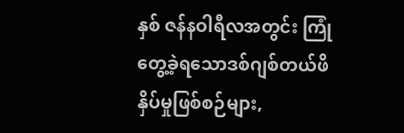နှစ် ဇန်နဝါရီလအတွင်း ကြုံတွေ့ခဲ့ရသောဒစ်ဂျစ်တယ်ဖိနှိပ်မှုဖြစ်စဉ်များ,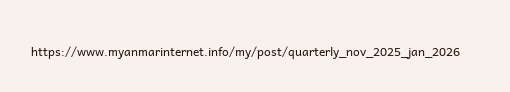https://www.myanmarinternet.info/my/post/quarterly_nov_2025_jan_2026